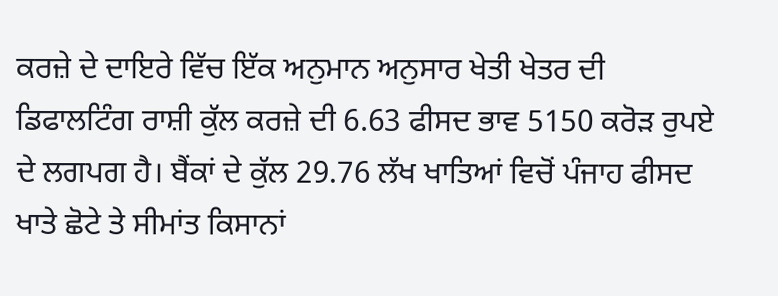ਕਰਜ਼ੇ ਦੇ ਦਾਇਰੇ ਵਿੱਚ ਇੱਕ ਅਨੁਮਾਨ ਅਨੁਸਾਰ ਖੇਤੀ ਖੇਤਰ ਦੀ ਡਿਫਾਲਟਿੰਗ ਰਾਸ਼ੀ ਕੁੱਲ ਕਰਜ਼ੇ ਦੀ 6.63 ਫੀਸਦ ਭਾਵ 5150 ਕਰੋੜ ਰੁਪਏ ਦੇ ਲਗਪਗ ਹੈ। ਬੈਂਕਾਂ ਦੇ ਕੁੱਲ 29.76 ਲੱਖ ਖਾਤਿਆਂ ਵਿਚੋਂ ਪੰਜਾਹ ਫੀਸਦ ਖਾਤੇ ਛੋਟੇ ਤੇ ਸੀਮਾਂਤ ਕਿਸਾਨਾਂ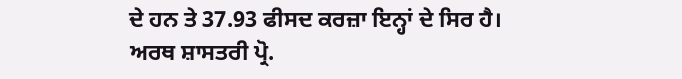ਦੇ ਹਨ ਤੇ 37.93 ਫੀਸਦ ਕਰਜ਼ਾ ਇਨ੍ਹਾਂ ਦੇ ਸਿਰ ਹੈ। ਅਰਥ ਸ਼ਾਸਤਰੀ ਪ੍ਰੋ.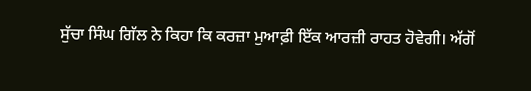ਸੁੱਚਾ ਸਿੰਘ ਗਿੱਲ ਨੇ ਕਿਹਾ ਕਿ ਕਰਜ਼ਾ ਮੁਆਫ਼ੀ ਇੱਕ ਆਰਜ਼ੀ ਰਾਹਤ ਹੋਵੇਗੀ। ਅੱਗੋਂ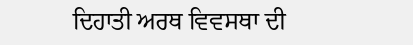ਦਿਹਾਤੀ ਅਰਥ ਵਿਵਸਥਾ ਦੀ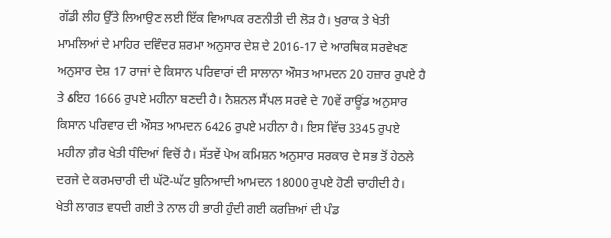ਗੱਡੀ ਲੀਹ ਉੱਤੇ ਲਿਆਉਣ ਲਈ ਇੱਕ ਵਿਆਪਕ ਰਣਨੀਤੀ ਦੀ ਲੋੜ ਹੈ। ਖੁਰਾਕ ਤੇ ਖੇਤੀ ਮਾਮਲਿਆਂ ਦੇ ਮਾਹਿਰ ਦਵਿੰਦਰ ਸ਼ਰਮਾ ਅਨੁਸਾਰ ਦੇਸ਼ ਦੇ 2016-17 ਦੇ ਆਰਥਿਕ ਸਰਵੇਖਣ ਅਨੁਸਾਰ ਦੇਸ਼ 17 ਰਾਜਾਂ ਦੇ ਕਿਸਾਨ ਪਰਿਵਾਰਾਂ ਦੀ ਸਾਲਾਨਾ ਔਸਤ ਆਮਦਨ 20 ਹਜ਼ਾਰ ਰੁਪਏ ਹੈ ਤੇ ઠਇਹ 1666 ਰੁਪਏ ਮਹੀਨਾ ਬਣਦੀ ਹੈ। ਨੈਸ਼ਨਲ ਸੈਂਪਲ ਸਰਵੇ ਦੇ 70ਵੇਂ ਰਾਊਂਡ ਅਨੁਸਾਰ ਕਿਸਾਨ ਪਰਿਵਾਰ ਦੀ ਔਸਤ ਆਮਦਨ 6426 ਰੁਪਏ ਮਹੀਨਾ ਹੈ। ਇਸ ਵਿੱਚ 3345 ਰੁਪਏ ਮਹੀਨਾ ਗ਼ੈਰ ਖੇਤੀ ਧੰਦਿਆਂ ਵਿਚੋਂ ਹੈ। ਸੱਤਵੇਂ ਪੇਅ ਕਮਿਸ਼ਨ ਅਨੁਸਾਰ ਸਰਕਾਰ ਦੇ ਸਭ ਤੋਂ ਹੇਠਲੇ ਦਰਜੇ ਦੇ ਕਰਮਚਾਰੀ ਦੀ ਘੱਟੋ-ਘੱਟ ਬੁਨਿਆਦੀ ਆਮਦਨ 18000 ਰੁਪਏ ਹੋਣੀ ਚਾਹੀਦੀ ਹੈ।
ਖੇਤੀ ਲਾਗਤ ਵਧਦੀ ਗਈ ਤੇ ਨਾਲ ਹੀ ਭਾਰੀ ਹੁੰਦੀ ਗਈ ਕਰਜ਼ਿਆਂ ਦੀ ਪੰਡ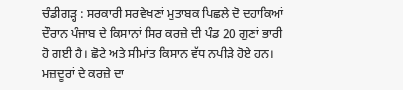ਚੰਡੀਗੜ੍ਹ : ਸਰਕਾਰੀ ਸਰਵੇਖਣਾਂ ਮੁਤਾਬਕ ਪਿਛਲੇ ਦੋ ਦਹਾਕਿਆਂ ਦੌਰਾਨ ਪੰਜਾਬ ਦੇ ਕਿਸਾਨਾਂ ਸਿਰ ਕਰਜ਼ੇ ਦੀ ਪੰਡ 20 ਗੁਣਾਂ ਭਾਰੀ ਹੋ ਗਈ ਹੈ। ਛੋਟੇ ਅਤੇ ਸੀਮਾਂਤ ਕਿਸਾਨ ਵੱਧ ਨਪੀੜੇ ਹੋਏ ਹਨ। ਮਜ਼ਦੂਰਾਂ ਦੇ ਕਰਜ਼ੇ ਦਾ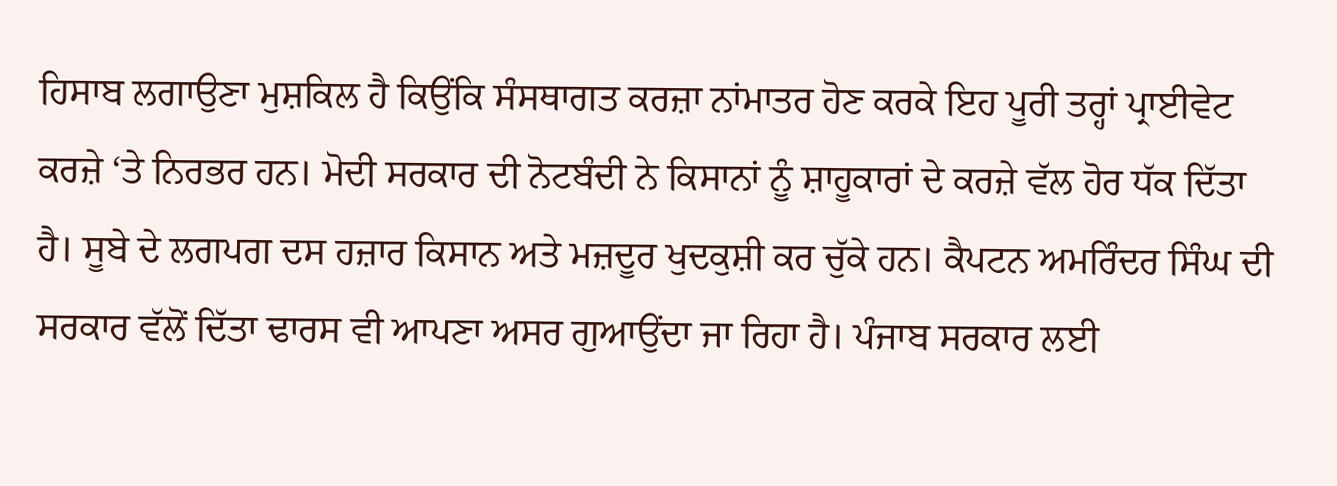ਹਿਸਾਬ ਲਗਾਉਣਾ ਮੁਸ਼ਕਿਲ ਹੈ ਕਿਉਂਕਿ ਸੰਸਥਾਗਤ ਕਰਜ਼ਾ ਨਾਂਮਾਤਰ ਹੋਣ ਕਰਕੇ ਇਹ ਪੂਰੀ ਤਰ੍ਹਾਂ ਪ੍ਰਾਈਵੇਟ ਕਰਜ਼ੇ ‘ਤੇ ਨਿਰਭਰ ਹਨ। ਮੋਦੀ ਸਰਕਾਰ ਦੀ ਨੋਟਬੰਦੀ ਨੇ ਕਿਸਾਨਾਂ ਨੂੰ ਸ਼ਾਹੂਕਾਰਾਂ ਦੇ ਕਰਜ਼ੇ ਵੱਲ ਹੋਰ ਧੱਕ ਦਿੱਤਾ ਹੈ। ਸੂਬੇ ਦੇ ਲਗਪਗ ਦਸ ਹਜ਼ਾਰ ਕਿਸਾਨ ਅਤੇ ਮਜ਼ਦੂਰ ਖੁਦਕੁਸ਼ੀ ਕਰ ਚੁੱਕੇ ਹਨ। ਕੈਪਟਨ ਅਮਰਿੰਦਰ ਸਿੰਘ ਦੀ ਸਰਕਾਰ ਵੱਲੋਂ ਦਿੱਤਾ ਢਾਰਸ ਵੀ ਆਪਣਾ ਅਸਰ ਗੁਆਉਂਦਾ ਜਾ ਰਿਹਾ ਹੈ। ਪੰਜਾਬ ਸਰਕਾਰ ਲਈ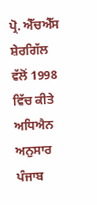ਪ੍ਰੋ. ਐੱਚਐੱਸ ਸ਼ੇਰਗਿੱਲ ਵੱਲੋਂ 1998 ਵਿੱਚ ਕੀਤੇ ਅਧਿਐਨ ਅਨੁਸਾਰ ਪੰਜਾਬ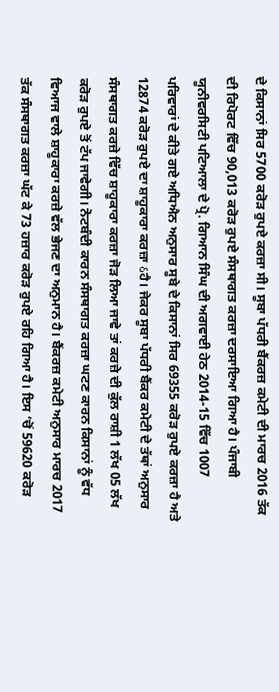ਦੇ ਕਿਸਾਨਾਂ ਸਿਰ 5700 ਕਰੋੜ ਰੁਪਏ ਕਰਜ਼ਾ ਸੀ। ਸੂਬਾ ਪੱਧਰੀ ਬੈਂਕਰਜ਼ ਕਮੇਟੀ ਦੀ ਮਾਰਚ 2016 ਤੱਕ ਦੀ ਰਿਪੋਰਟ ਵਿੱਚ 90,013 ਕਰੋੜ ਰੁਪਏ ਸੰਸਥਾਗਤ ਕਰਜ਼ਾ ਦਰਸਾਇਆ ਗਿਆ ਹੈ। ਪੰਜਾਬੀ ਯੂਨੀਵਰਸਿਟੀ ਪਟਿਆਲਾ ਦੇ ਪ੍ਰੋ. ਗਿਆਨ ਸਿੰਘ ਦੀ ਅਗਵਾਈ ਹੇਠ 2014-15 ਵਿੱਚ 1007 ਪਰਿਵਾਰਾਂ ਦੇ ਕੀਤੇ ਗਏ ਅਧਿਐਨ ਅਨੁਸਾਰ ਸੂਬੇ ਦੇ ਕਿਸਾਨਾਂ ਸਿਰ 69355 ਕਰੋੜ ਰੁਪਏ ਕਰਜ਼ਾ ਹੈ ਅਤੇ 12874 ਕਰੋੜ ਰੁਪਏ ਦਾ ਸ਼ਾਹੂਕਾਰਾ ਕਰਜ਼ਾ ઠਹੈ। ਜੇਕਰ ਸੂਬਾ ਪੱਧਰੀ ਬੈਂਕਰ ਕਮੇਟੀ ਦੇ ਤੱਥਾਂ ਅਨੁਸਾਰ ਸੰਸਥਾਗਤ ਕਰਜ਼ੇ ਵਿੱਚ ਸ਼ਾਹੂਕਾਰਾ ਕਰਜ਼ਾ ਜੋੜ ਲਿਆ ਜਾਵੇ ਤਾਂ ਕਰਜ਼ੇ ਦੀ ਕੁੱਲ ਰਾਸ਼ੀ 1 ਲੱਖ 05 ਲੱਖ ਕਰੋੜ ਰੁਪਏ ਤੋਂ ਟੱਪ ਜਾਵੇਗੀ। ਨੋਟਬੰਦੀ ਕਾਰਨ ਸੰਸਥਾਗਤ ਕਰਜ਼ਾ ਘਟਣ ਕਾਰਨ ਕਿਸਾਨਾਂ ਨੂੰ ਵੱਧ ਵਿਆਜ ਵਾਲੇ ਸ਼ਾਹੂਕਾਰਾ ਕਰਜ਼ੇ ਵੱਲ ਭੇਜਣ ਦਾ ਅਨੁਮਾਨ ਹੈ। ਬੈਂਕਰਜ਼ ਕਮੇਟੀ ਅਨੁਸਾਰ ਮਾਰਚ 2017 ਤੱਕ ਸੰਸਥਾਗਤ ਕਰਜ਼ਾ ਘੱਟ ਕੇ 73 ਹਜ਼ਾਰ ਕਰੋੜ ਰੁਪਏ ਰਹਿ ਗਿਆ ਹੈ। ਇਸ ‘ਚੋਂ 59620 ਕਰੋੜ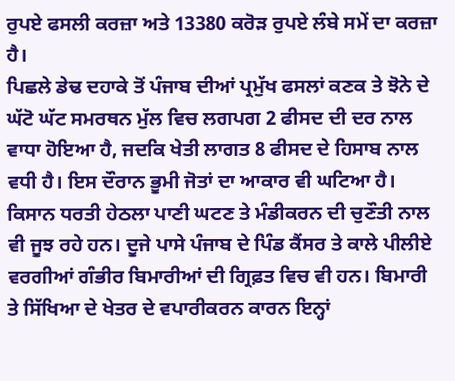ਰੁਪਏ ਫਸਲੀ ਕਰਜ਼ਾ ਅਤੇ 13380 ਕਰੋੜ ਰੁਪਏ ਲੰਬੇ ਸਮੇਂ ਦਾ ਕਰਜ਼ਾ ਹੈ।
ਪਿਛਲੇ ਡੇਢ ਦਹਾਕੇ ਤੋਂ ਪੰਜਾਬ ਦੀਆਂ ਪ੍ਰਮੁੱਖ ਫਸਲਾਂ ਕਣਕ ਤੇ ਝੋਨੇ ਦੇ ਘੱਟੋ ਘੱਟ ਸਮਰਥਨ ਮੁੱਲ ਵਿਚ ਲਗਪਗ 2 ਫੀਸਦ ਦੀ ਦਰ ਨਾਲ ਵਾਧਾ ਹੋਇਆ ਹੈ, ਜਦਕਿ ਖੇਤੀ ਲਾਗਤ 8 ਫੀਸਦ ਦੇ ਹਿਸਾਬ ਨਾਲ ਵਧੀ ਹੈ। ਇਸ ਦੌਰਾਨ ਭੂਮੀ ਜੋਤਾਂ ਦਾ ਆਕਾਰ ਵੀ ਘਟਿਆ ਹੈ। ਕਿਸਾਨ ਧਰਤੀ ਹੇਠਲਾ ਪਾਣੀ ਘਟਣ ਤੇ ਮੰਡੀਕਰਨ ਦੀ ਚੁਣੌਤੀ ਨਾਲ ਵੀ ਜੂਝ ਰਹੇ ਹਨ। ਦੂਜੇ ਪਾਸੇ ਪੰਜਾਬ ਦੇ ਪਿੰਡ ਕੈਂਸਰ ਤੇ ਕਾਲੇ ਪੀਲੀਏ ਵਰਗੀਆਂ ਗੰਭੀਰ ਬਿਮਾਰੀਆਂ ਦੀ ਗ੍ਰਿਫ਼ਤ ਵਿਚ ਵੀ ਹਨ। ਬਿਮਾਰੀ ਤੇ ਸਿੱਖਿਆ ਦੇ ਖੇਤਰ ਦੇ ਵਪਾਰੀਕਰਨ ਕਾਰਨ ਇਨ੍ਹਾਂ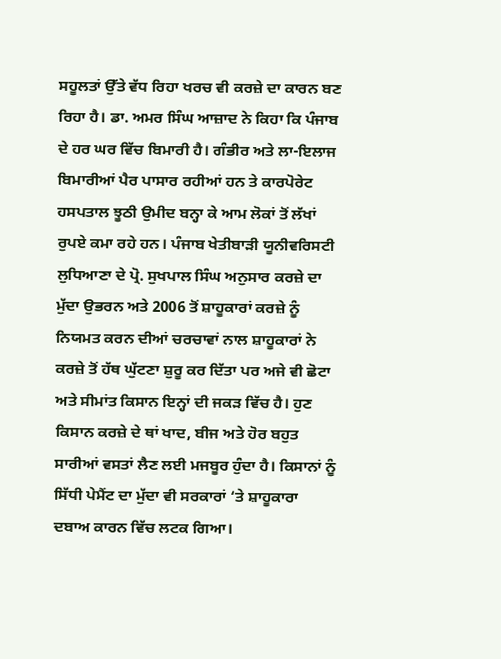ਸਹੂਲਤਾਂ ਉੱਤੇ ਵੱਧ ਰਿਹਾ ਖਰਚ ਵੀ ਕਰਜ਼ੇ ਦਾ ਕਾਰਨ ਬਣ ਰਿਹਾ ਹੈ। ਡਾ. ਅਮਰ ਸਿੰਘ ਆਜ਼ਾਦ ਨੇ ਕਿਹਾ ਕਿ ਪੰਜਾਬ ਦੇ ਹਰ ਘਰ ਵਿੱਚ ਬਿਮਾਰੀ ਹੈ। ਗੰਭੀਰ ਅਤੇ ਲਾ-ਇਲਾਜ ਬਿਮਾਰੀਆਂ ਪੈਰ ਪਾਸਾਰ ਰਹੀਆਂ ਹਨ ਤੇ ਕਾਰਪੋਰੇਟ ਹਸਪਤਾਲ ਝੂਠੀ ਉਮੀਦ ਬਨ੍ਹਾ ਕੇ ਆਮ ਲੋਕਾਂ ਤੋਂ ਲੱਖਾਂ ਰੁਪਏ ਕਮਾ ਰਹੇ ਹਨ। ਪੰਜਾਬ ਖੇਤੀਬਾੜੀ ਯੂਨੀਵਰਿਸਟੀ ਲੁਧਿਆਣਾ ਦੇ ਪ੍ਰੋ. ਸੁਖਪਾਲ ਸਿੰਘ ਅਨੁਸਾਰ ਕਰਜ਼ੇ ਦਾ ਮੁੱਦਾ ਉਭਰਨ ਅਤੇ 2006 ਤੋਂ ਸ਼ਾਹੂਕਾਰਾਂ ਕਰਜ਼ੇ ਨੂੰ ਨਿਯਮਤ ਕਰਨ ਦੀਆਂ ਚਰਚਾਵਾਂ ਨਾਲ ਸ਼ਾਹੂਕਾਰਾਂ ਨੇ ਕਰਜ਼ੇ ਤੋਂ ਹੱਥ ਘੁੱਟਣਾ ਸ਼ੁਰੂ ਕਰ ਦਿੱਤਾ ਪਰ ਅਜੇ ਵੀ ਛੋਟਾ ਅਤੇ ਸੀਮਾਂਤ ਕਿਸਾਨ ਇਨ੍ਹਾਂ ਦੀ ਜਕੜ ਵਿੱਚ ਹੈ। ਹੁਣ ਕਿਸਾਨ ਕਰਜ਼ੇ ਦੇ ਥਾਂ ਖਾਦ, ਬੀਜ ਅਤੇ ਹੋਰ ਬਹੁਤ ਸਾਰੀਆਂ ਵਸਤਾਂ ਲੈਣ ਲਈ ਮਜਬੂਰ ਹੁੰਦਾ ਹੈ। ਕਿਸਾਨਾਂ ਨੂੰ ਸਿੱਧੀ ਪੇਮੈਂਟ ਦਾ ਮੁੱਦਾ ਵੀ ਸਰਕਾਰਾਂ ‘ਤੇ ਸ਼ਾਹੂਕਾਰਾ ਦਬਾਅ ਕਾਰਨ ਵਿੱਚ ਲਟਕ ਗਿਆ।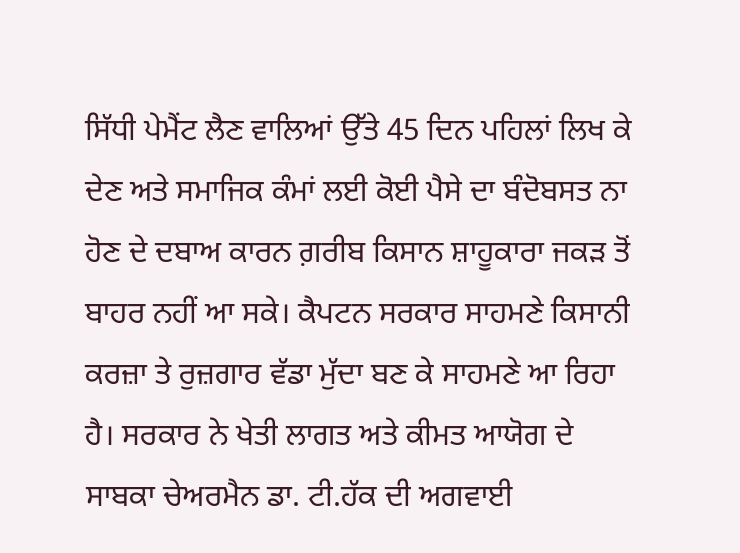ਸਿੱਧੀ ਪੇਮੈਂਟ ਲੈਣ ਵਾਲਿਆਂ ਉੱਤੇ 45 ਦਿਨ ਪਹਿਲਾਂ ਲਿਖ ਕੇ ਦੇਣ ਅਤੇ ਸਮਾਜਿਕ ਕੰਮਾਂ ਲਈ ਕੋਈ ਪੈਸੇ ਦਾ ਬੰਦੋਬਸਤ ਨਾ ਹੋਣ ਦੇ ਦਬਾਅ ਕਾਰਨ ਗ਼ਰੀਬ ਕਿਸਾਨ ਸ਼ਾਹੂਕਾਰਾ ਜਕੜ ਤੋਂ ਬਾਹਰ ਨਹੀਂ ਆ ਸਕੇ। ਕੈਪਟਨ ਸਰਕਾਰ ਸਾਹਮਣੇ ਕਿਸਾਨੀ ਕਰਜ਼ਾ ਤੇ ਰੁਜ਼ਗਾਰ ਵੱਡਾ ਮੁੱਦਾ ਬਣ ਕੇ ਸਾਹਮਣੇ ਆ ਰਿਹਾ ਹੈ। ਸਰਕਾਰ ਨੇ ਖੇਤੀ ਲਾਗਤ ਅਤੇ ਕੀਮਤ ਆਯੋਗ ਦੇ ਸਾਬਕਾ ਚੇਅਰਮੈਨ ਡਾ. ਟੀ.ਹੱਕ ਦੀ ਅਗਵਾਈ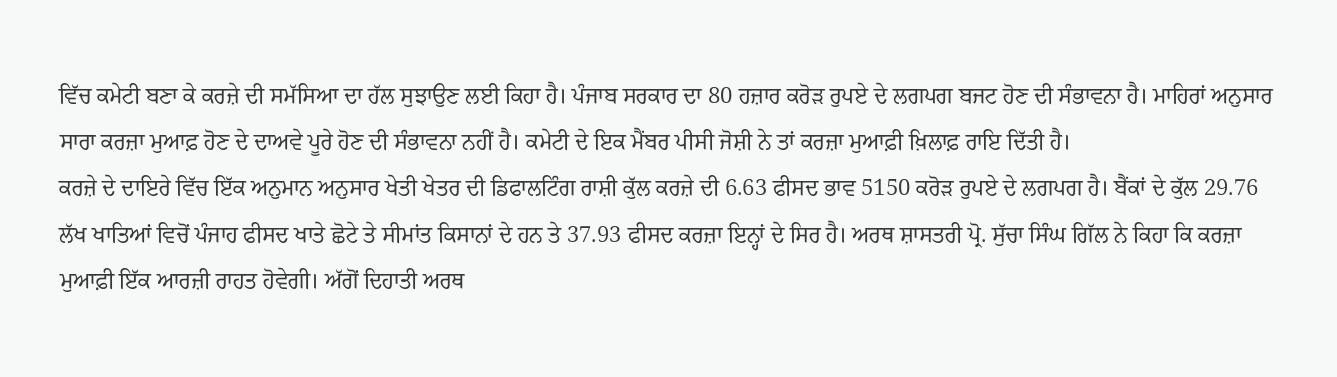ਵਿੱਚ ਕਮੇਟੀ ਬਣਾ ਕੇ ਕਰਜ਼ੇ ਦੀ ਸਮੱਸਿਆ ਦਾ ਹੱਲ ਸੁਝਾਉਣ ਲਈ ਕਿਹਾ ਹੈ। ਪੰਜਾਬ ਸਰਕਾਰ ਦਾ 80 ਹਜ਼ਾਰ ਕਰੋੜ ਰੁਪਏ ਦੇ ਲਗਪਗ ਬਜਟ ਹੋਣ ਦੀ ਸੰਭਾਵਨਾ ਹੈ। ਮਾਹਿਰਾਂ ਅਨੁਸਾਰ ਸਾਰਾ ਕਰਜ਼ਾ ਮੁਆਫ਼ ਹੋਣ ਦੇ ਦਾਅਵੇ ਪੂਰੇ ਹੋਣ ਦੀ ਸੰਭਾਵਨਾ ਨਹੀਂ ਹੈ। ਕਮੇਟੀ ਦੇ ਇਕ ਮੈਂਬਰ ਪੀਸੀ ਜੋਸ਼ੀ ਨੇ ਤਾਂ ਕਰਜ਼ਾ ਮੁਆਫ਼ੀ ਖ਼ਿਲਾਫ਼ ਰਾਇ ਦਿੱਤੀ ਹੈ।
ਕਰਜ਼ੇ ਦੇ ਦਾਇਰੇ ਵਿੱਚ ਇੱਕ ਅਨੁਮਾਨ ਅਨੁਸਾਰ ਖੇਤੀ ਖੇਤਰ ਦੀ ਡਿਫਾਲਟਿੰਗ ਰਾਸ਼ੀ ਕੁੱਲ ਕਰਜ਼ੇ ਦੀ 6.63 ਫੀਸਦ ਭਾਵ 5150 ਕਰੋੜ ਰੁਪਏ ਦੇ ਲਗਪਗ ਹੈ। ਬੈਂਕਾਂ ਦੇ ਕੁੱਲ 29.76 ਲੱਖ ਖਾਤਿਆਂ ਵਿਚੋਂ ਪੰਜਾਹ ਫੀਸਦ ਖਾਤੇ ਛੋਟੇ ਤੇ ਸੀਮਾਂਤ ਕਿਸਾਨਾਂ ਦੇ ਹਨ ਤੇ 37.93 ਫੀਸਦ ਕਰਜ਼ਾ ਇਨ੍ਹਾਂ ਦੇ ਸਿਰ ਹੈ। ਅਰਥ ਸ਼ਾਸਤਰੀ ਪ੍ਰੋ. ਸੁੱਚਾ ਸਿੰਘ ਗਿੱਲ ਨੇ ਕਿਹਾ ਕਿ ਕਰਜ਼ਾ ਮੁਆਫ਼ੀ ਇੱਕ ਆਰਜ਼ੀ ਰਾਹਤ ਹੋਵੇਗੀ। ਅੱਗੋਂ ਦਿਹਾਤੀ ਅਰਥ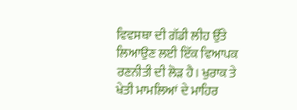ਵਿਵਸਥਾ ਦੀ ਗੱਡੀ ਲੀਹ ਉੱਤੇ ਲਿਆਉਣ ਲਈ ਇੱਕ ਵਿਆਪਕ ਰਣਨੀਤੀ ਦੀ ਲੋੜ ਹੈ। ਖੁਰਾਕ ਤੇ ਖੇਤੀ ਮਾਮਲਿਆਂ ਦੇ ਮਾਹਿਰ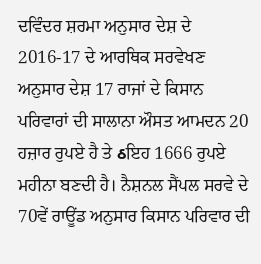ਦਵਿੰਦਰ ਸ਼ਰਮਾ ਅਨੁਸਾਰ ਦੇਸ਼ ਦੇ 2016-17 ਦੇ ਆਰਥਿਕ ਸਰਵੇਖਣ ਅਨੁਸਾਰ ਦੇਸ਼ 17 ਰਾਜਾਂ ਦੇ ਕਿਸਾਨ ਪਰਿਵਾਰਾਂ ਦੀ ਸਾਲਾਨਾ ਔਸਤ ਆਮਦਨ 20 ਹਜ਼ਾਰ ਰੁਪਏ ਹੈ ਤੇ ઠਇਹ 1666 ਰੁਪਏ ਮਹੀਨਾ ਬਣਦੀ ਹੈ। ਨੈਸ਼ਨਲ ਸੈਂਪਲ ਸਰਵੇ ਦੇ 70ਵੇਂ ਰਾਊਂਡ ਅਨੁਸਾਰ ਕਿਸਾਨ ਪਰਿਵਾਰ ਦੀ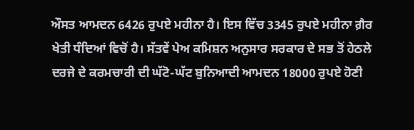ਔਸਤ ਆਮਦਨ 6426 ਰੁਪਏ ਮਹੀਨਾ ਹੈ। ਇਸ ਵਿੱਚ 3345 ਰੁਪਏ ਮਹੀਨਾ ਗ਼ੈਰ ਖੇਤੀ ਧੰਦਿਆਂ ਵਿਚੋਂ ਹੈ। ਸੱਤਵੇਂ ਪੇਅ ਕਮਿਸ਼ਨ ਅਨੁਸਾਰ ਸਰਕਾਰ ਦੇ ਸਭ ਤੋਂ ਹੇਠਲੇ ਦਰਜੇ ਦੇ ਕਰਮਚਾਰੀ ਦੀ ਘੱਟੋ-ਘੱਟ ਬੁਨਿਆਦੀ ਆਮਦਨ 18000 ਰੁਪਏ ਹੋਣੀ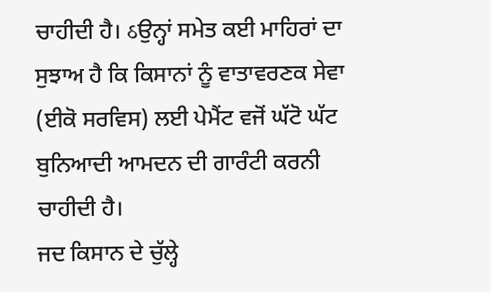ਚਾਹੀਦੀ ਹੈ। ઠਉਨ੍ਹਾਂ ਸਮੇਤ ਕਈ ਮਾਹਿਰਾਂ ਦਾ ਸੁਝਾਅ ਹੈ ਕਿ ਕਿਸਾਨਾਂ ਨੂੰ ਵਾਤਾਵਰਣਕ ਸੇਵਾ (ਈਕੋ ਸਰਵਿਸ) ਲਈ ਪੇਮੈਂਟ ਵਜੋਂ ਘੱਟੋ ਘੱਟ ਬੁਨਿਆਦੀ ਆਮਦਨ ਦੀ ਗਾਰੰਟੀ ਕਰਨੀ ਚਾਹੀਦੀ ਹੈ।
ਜਦ ਕਿਸਾਨ ਦੇ ਚੁੱਲ੍ਹੇ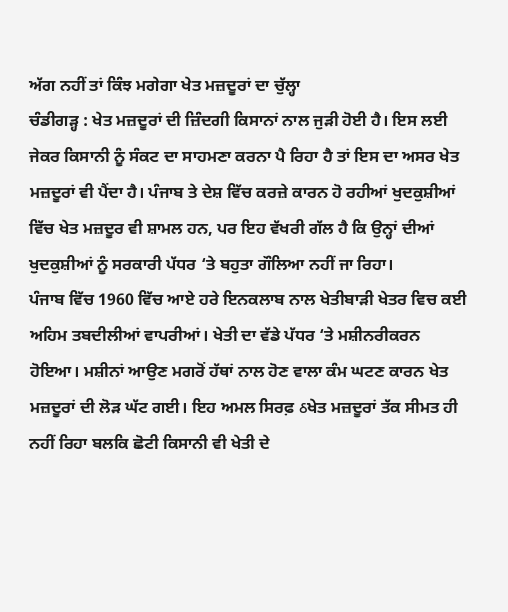ਅੱਗ ਨਹੀਂ ਤਾਂ ਕਿੰਝ ਮਗੇਗਾ ਖੇਤ ਮਜ਼ਦੂਰਾਂ ਦਾ ਚੁੱਲ੍ਹਾ
ਚੰਡੀਗੜ੍ਹ : ਖੇਤ ਮਜ਼ਦੂਰਾਂ ਦੀ ਜ਼ਿੰਦਗੀ ਕਿਸਾਨਾਂ ਨਾਲ ਜੁੜੀ ਹੋਈ ਹੈ। ਇਸ ਲਈ ਜੇਕਰ ਕਿਸਾਨੀ ਨੂੰ ਸੰਕਟ ਦਾ ਸਾਹਮਣਾ ਕਰਨਾ ਪੈ ਰਿਹਾ ਹੈ ਤਾਂ ਇਸ ਦਾ ਅਸਰ ਖੇਤ ਮਜ਼ਦੂਰਾਂ ਵੀ ਪੈਂਦਾ ਹੈ। ਪੰਜਾਬ ਤੇ ਦੇਸ਼ ਵਿੱਚ ਕਰਜ਼ੇ ਕਾਰਨ ਹੋ ਰਹੀਆਂ ਖੁਦਕੁਸ਼ੀਆਂ ਵਿੱਚ ਖੇਤ ਮਜ਼ਦੂਰ ਵੀ ਸ਼ਾਮਲ ਹਨ, ਪਰ ਇਹ ਵੱਖਰੀ ਗੱਲ ਹੈ ਕਿ ਉਨ੍ਹਾਂ ਦੀਆਂ ਖੁਦਕੁਸ਼ੀਆਂ ਨੂੰ ਸਰਕਾਰੀ ਪੱਧਰ ‘ਤੇ ਬਹੁਤਾ ਗੌਲਿਆ ਨਹੀਂ ਜਾ ਰਿਹਾ।
ਪੰਜਾਬ ਵਿੱਚ 1960 ਵਿੱਚ ਆਏ ਹਰੇ ਇਨਕਲਾਬ ਨਾਲ ਖੇਤੀਬਾੜੀ ਖੇਤਰ ਵਿਚ ਕਈ ਅਹਿਮ ਤਬਦੀਲੀਆਂ ਵਾਪਰੀਆਂ। ਖੇਤੀ ਦਾ ਵੱਡੇ ਪੱਧਰ ‘ਤੇ ਮਸ਼ੀਨਰੀਕਰਨ ਹੋਇਆ। ਮਸ਼ੀਨਾਂ ਆਉਣ ਮਗਰੋਂ ਹੱਥਾਂ ਨਾਲ ਹੋਣ ਵਾਲਾ ਕੰਮ ਘਟਣ ਕਾਰਨ ਖੇਤ ਮਜ਼ਦੂਰਾਂ ਦੀ ਲੋੜ ਘੱਟ ਗਈ। ਇਹ ਅਮਲ ਸਿਰਫ਼ ઠਖੇਤ ਮਜ਼ਦੂਰਾਂ ਤੱਕ ਸੀਮਤ ਹੀ ਨਹੀਂ ਰਿਹਾ ਬਲਕਿ ਛੋਟੀ ਕਿਸਾਨੀ ਵੀ ਖੇਤੀ ਦੇ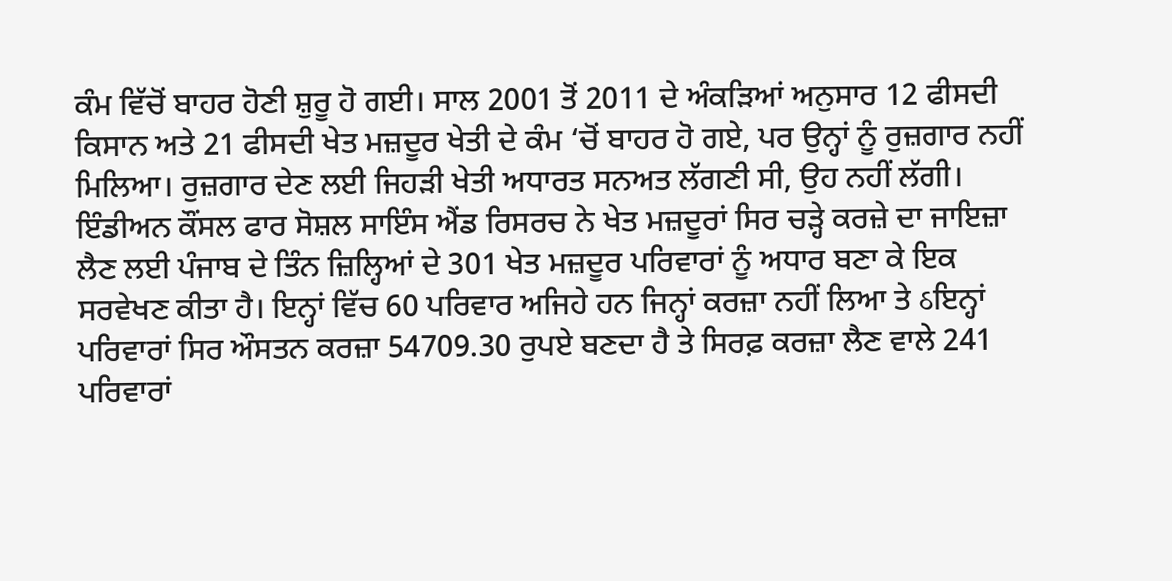ਕੰਮ ਵਿੱਚੋਂ ਬਾਹਰ ਹੋਣੀ ਸ਼ੁਰੂ ਹੋ ਗਈ। ਸਾਲ 2001 ਤੋਂ 2011 ਦੇ ਅੰਕੜਿਆਂ ਅਨੁਸਾਰ 12 ਫੀਸਦੀ ਕਿਸਾਨ ਅਤੇ 21 ਫੀਸਦੀ ਖੇਤ ਮਜ਼ਦੂਰ ਖੇਤੀ ਦੇ ਕੰਮ ‘ਚੋਂ ਬਾਹਰ ਹੋ ਗਏ, ਪਰ ਉਨ੍ਹਾਂ ਨੂੰ ਰੁਜ਼ਗਾਰ ਨਹੀਂ ਮਿਲਿਆ। ਰੁਜ਼ਗਾਰ ਦੇਣ ਲਈ ਜਿਹੜੀ ਖੇਤੀ ਅਧਾਰਤ ਸਨਅਤ ਲੱਗਣੀ ਸੀ, ਉਹ ਨਹੀਂ ਲੱਗੀ।
ਇੰਡੀਅਨ ਕੌਂਸਲ ਫਾਰ ਸੋਸ਼ਲ ਸਾਇੰਸ ਐਂਡ ਰਿਸਰਚ ਨੇ ਖੇਤ ਮਜ਼ਦੂਰਾਂ ਸਿਰ ਚੜ੍ਹੇ ਕਰਜ਼ੇ ਦਾ ਜਾਇਜ਼ਾ ਲੈਣ ਲਈ ਪੰਜਾਬ ਦੇ ਤਿੰਨ ਜ਼ਿਲ੍ਹਿਆਂ ਦੇ 301 ਖੇਤ ਮਜ਼ਦੂਰ ਪਰਿਵਾਰਾਂ ਨੂੰ ਅਧਾਰ ਬਣਾ ਕੇ ਇਕ ਸਰਵੇਖਣ ਕੀਤਾ ਹੈ। ਇਨ੍ਹਾਂ ਵਿੱਚ 60 ਪਰਿਵਾਰ ਅਜਿਹੇ ਹਨ ਜਿਨ੍ਹਾਂ ਕਰਜ਼ਾ ਨਹੀਂ ਲਿਆ ਤੇ ઠਇਨ੍ਹਾਂ ਪਰਿਵਾਰਾਂ ਸਿਰ ਔਸਤਨ ਕਰਜ਼ਾ 54709.30 ਰੁਪਏ ਬਣਦਾ ਹੈ ਤੇ ਸਿਰਫ਼ ਕਰਜ਼ਾ ਲੈਣ ਵਾਲੇ 241 ਪਰਿਵਾਰਾਂ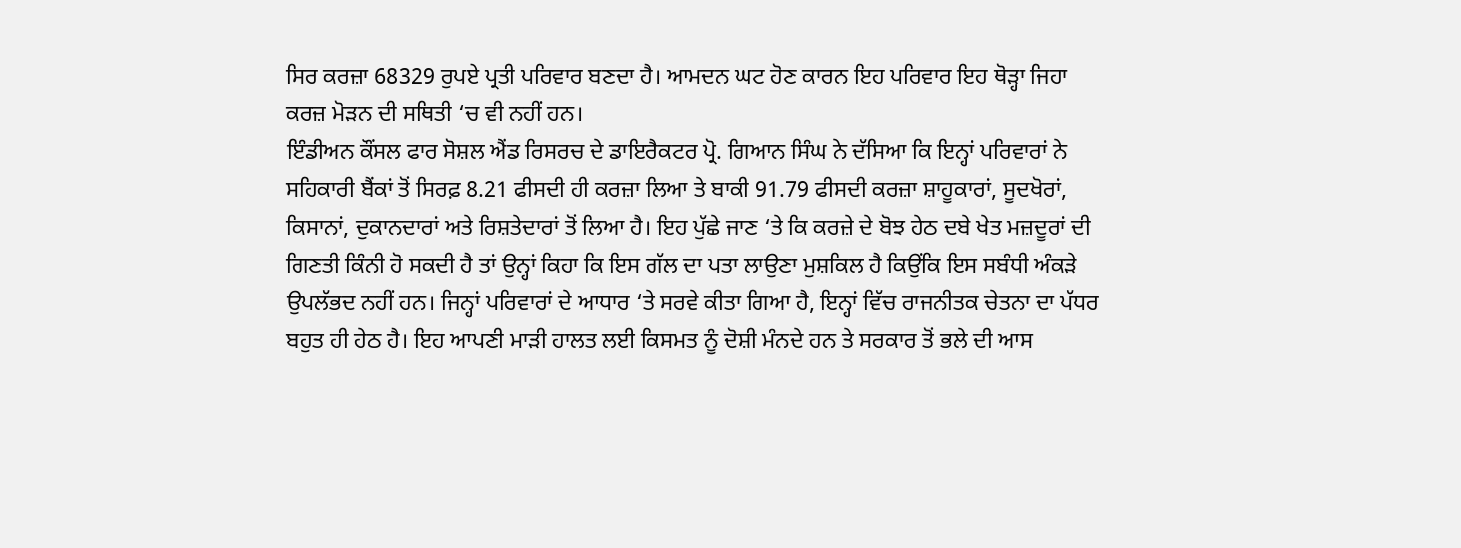ਸਿਰ ਕਰਜ਼ਾ 68329 ਰੁਪਏ ਪ੍ਰਤੀ ਪਰਿਵਾਰ ਬਣਦਾ ਹੈ। ਆਮਦਨ ਘਟ ਹੋਣ ਕਾਰਨ ਇਹ ਪਰਿਵਾਰ ਇਹ ਥੋੜ੍ਹਾ ਜਿਹਾ ਕਰਜ਼ ਮੋੜਨ ਦੀ ਸਥਿਤੀ ‘ਚ ਵੀ ਨਹੀਂ ਹਨ।
ਇੰਡੀਅਨ ਕੌਂਸਲ ਫਾਰ ਸੋਸ਼ਲ ਐਂਡ ਰਿਸਰਚ ਦੇ ਡਾਇਰੈਕਟਰ ਪ੍ਰੋ. ਗਿਆਨ ਸਿੰਘ ਨੇ ਦੱਸਿਆ ਕਿ ਇਨ੍ਹਾਂ ਪਰਿਵਾਰਾਂ ਨੇ ਸਹਿਕਾਰੀ ਬੈਂਕਾਂ ਤੋਂ ਸਿਰਫ਼ 8.21 ਫੀਸਦੀ ਹੀ ਕਰਜ਼ਾ ਲਿਆ ਤੇ ਬਾਕੀ 91.79 ਫੀਸਦੀ ਕਰਜ਼ਾ ਸ਼ਾਹੂਕਾਰਾਂ, ਸੂਦਖੋਰਾਂ, ਕਿਸਾਨਾਂ, ਦੁਕਾਨਦਾਰਾਂ ਅਤੇ ਰਿਸ਼ਤੇਦਾਰਾਂ ਤੋਂ ਲਿਆ ਹੈ। ਇਹ ਪੁੱਛੇ ਜਾਣ ‘ਤੇ ਕਿ ਕਰਜ਼ੇ ਦੇ ਬੋਝ ਹੇਠ ਦਬੇ ਖੇਤ ਮਜ਼ਦੂਰਾਂ ਦੀ ਗਿਣਤੀ ਕਿੰਨੀ ਹੋ ਸਕਦੀ ਹੈ ਤਾਂ ਉਨ੍ਹਾਂ ਕਿਹਾ ਕਿ ਇਸ ਗੱਲ ਦਾ ਪਤਾ ਲਾਉਣਾ ਮੁਸ਼ਕਿਲ ਹੈ ਕਿਉਂਕਿ ਇਸ ਸਬੰਧੀ ਅੰਕੜੇ ਉਪਲੱਭਦ ਨਹੀਂ ਹਨ। ਜਿਨ੍ਹਾਂ ਪਰਿਵਾਰਾਂ ਦੇ ਆਧਾਰ ‘ਤੇ ਸਰਵੇ ਕੀਤਾ ਗਿਆ ਹੈ, ਇਨ੍ਹਾਂ ਵਿੱਚ ਰਾਜਨੀਤਕ ਚੇਤਨਾ ਦਾ ਪੱਧਰ ਬਹੁਤ ਹੀ ਹੇਠ ਹੈ। ਇਹ ਆਪਣੀ ਮਾੜੀ ਹਾਲਤ ਲਈ ਕਿਸਮਤ ਨੂੰ ਦੋਸ਼ੀ ਮੰਨਦੇ ਹਨ ਤੇ ਸਰਕਾਰ ਤੋਂ ਭਲੇ ਦੀ ਆਸ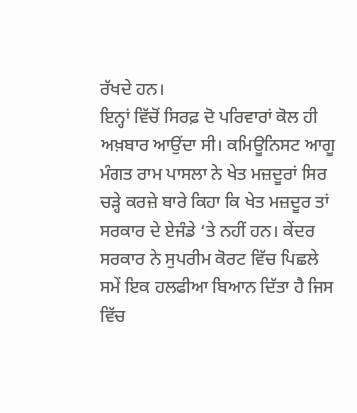ਰੱਖਦੇ ਹਨ।
ਇਨ੍ਹਾਂ ਵਿੱਚੋਂ ਸਿਰਫ਼ ਦੋ ਪਰਿਵਾਰਾਂ ਕੋਲ ਹੀ ਅਖ਼ਬਾਰ ਆਉਂਦਾ ਸੀ। ਕਮਿਊਨਿਸਟ ਆਗੂ ਮੰਗਤ ਰਾਮ ਪਾਸਲਾ ਨੇ ਖੇਤ ਮਜ਼ਦੂਰਾਂ ਸਿਰ ਚੜ੍ਹੇ ਕਰਜ਼ੇ ਬਾਰੇ ਕਿਹਾ ਕਿ ਖੇਤ ਮਜ਼ਦੂਰ ਤਾਂ ਸਰਕਾਰ ਦੇ ਏਜੰਡੇ ‘ਤੇ ਨਹੀਂ ਹਨ। ਕੇਂਦਰ ਸਰਕਾਰ ਨੇ ਸੁਪਰੀਮ ਕੋਰਟ ਵਿੱਚ ਪਿਛਲੇ ਸਮੇਂ ਇਕ ਹਲਫੀਆ ਬਿਆਨ ਦਿੱਤਾ ਹੈ ਜਿਸ ਵਿੱਚ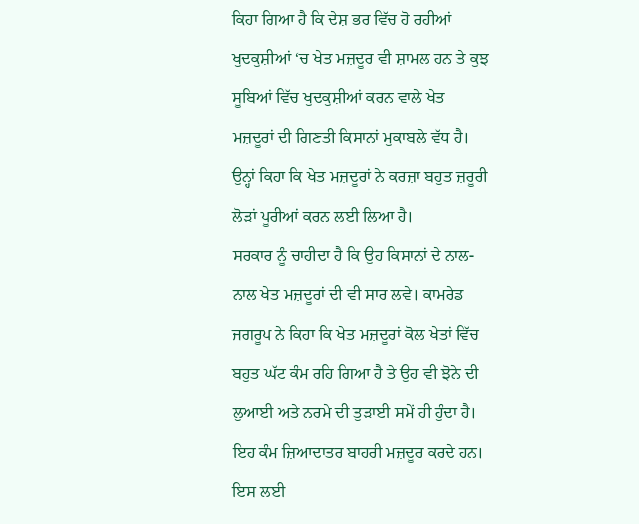ਕਿਹਾ ਗਿਆ ਹੈ ਕਿ ਦੇਸ਼ ਭਰ ਵਿੱਚ ਹੋ ਰਹੀਆਂ ਖੁਦਕੁਸ਼ੀਆਂ ‘ਚ ਖੇਤ ਮਜ਼ਦੂਰ ਵੀ ਸ਼ਾਮਲ ਹਨ ਤੇ ਕੁਝ ਸੂਬਿਆਂ ਵਿੱਚ ਖੁਦਕੁਸ਼ੀਆਂ ਕਰਨ ਵਾਲੇ ਖੇਤ ਮਜ਼ਦੂਰਾਂ ਦੀ ਗਿਣਤੀ ਕਿਸਾਨਾਂ ਮੁਕਾਬਲੇ ਵੱਧ ਹੈ। ਉਨ੍ਹਾਂ ਕਿਹਾ ਕਿ ਖੇਤ ਮਜ਼ਦੂਰਾਂ ਨੇ ਕਰਜ਼ਾ ਬਹੁਤ ਜ਼ਰੂਰੀ ਲੋੜਾਂ ਪੂਰੀਆਂ ਕਰਨ ਲਈ ਲਿਆ ਹੈ।
ਸਰਕਾਰ ਨੂੰ ਚਾਹੀਦਾ ਹੈ ਕਿ ਉਹ ਕਿਸਾਨਾਂ ਦੇ ਨਾਲ-ਨਾਲ ਖੇਤ ਮਜ਼ਦੂਰਾਂ ਦੀ ਵੀ ਸਾਰ ਲਵੇ। ਕਾਮਰੇਡ ਜਗਰੂਪ ਨੇ ਕਿਹਾ ਕਿ ਖੇਤ ਮਜ਼ਦੂਰਾਂ ਕੋਲ ਖੇਤਾਂ ਵਿੱਚ ਬਹੁਤ ਘੱਟ ਕੰਮ ਰਹਿ ਗਿਆ ਹੈ ਤੇ ਉਹ ਵੀ ਝੋਨੇ ਦੀ ਲੁਆਈ ਅਤੇ ਨਰਮੇ ਦੀ ਤੁੜਾਈ ਸਮੇਂ ਹੀ ਹੁੰਦਾ ਹੈ। ਇਹ ਕੰਮ ਜ਼ਿਆਦਾਤਰ ਬਾਹਰੀ ਮਜ਼ਦੂਰ ਕਰਦੇ ਹਨ। ਇਸ ਲਈ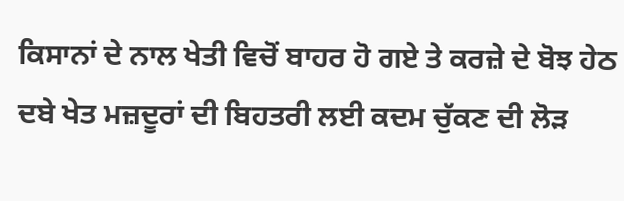ਕਿਸਾਨਾਂ ਦੇ ਨਾਲ ਖੇਤੀ ਵਿਚੋਂ ਬਾਹਰ ਹੋ ਗਏ ਤੇ ਕਰਜ਼ੇ ਦੇ ਬੋਝ ਹੇਠ ਦਬੇ ਖੇਤ ਮਜ਼ਦੂਰਾਂ ਦੀ ਬਿਹਤਰੀ ਲਈ ਕਦਮ ਚੁੱਕਣ ਦੀ ਲੋੜ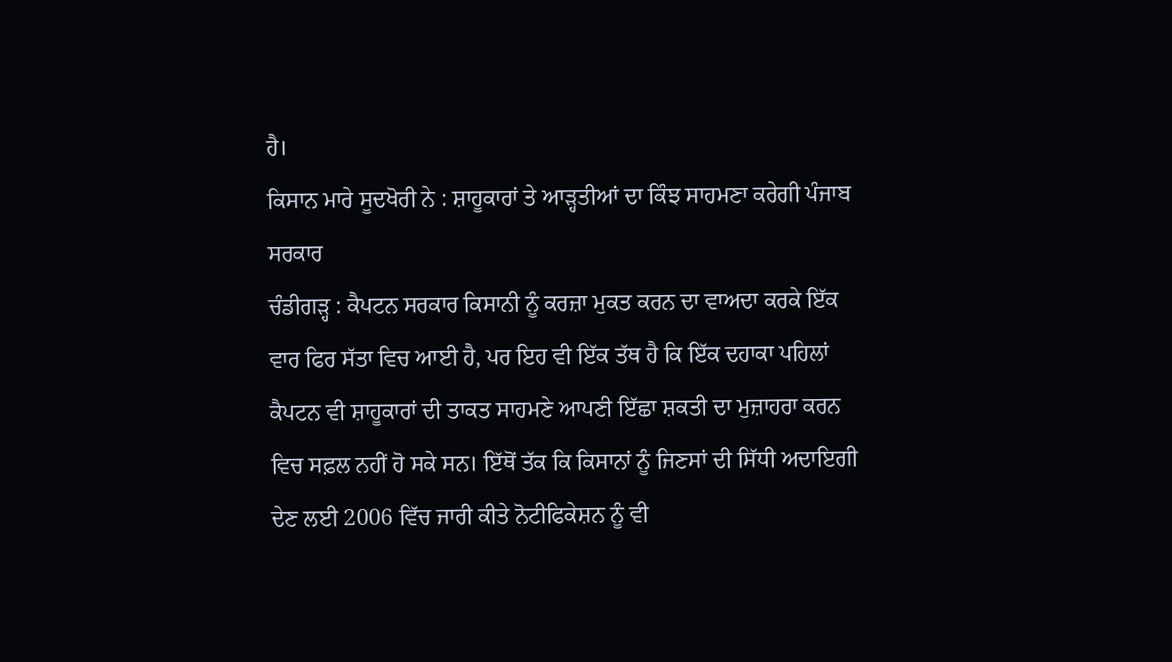ਹੈ।
ਕਿਸਾਨ ਮਾਰੇ ਸੂਦਖੋਰੀ ਨੇ : ਸ਼ਾਹੂਕਾਰਾਂ ਤੇ ਆੜ੍ਹਤੀਆਂ ਦਾ ਕਿੰਝ ਸਾਹਮਣਾ ਕਰੇਗੀ ਪੰਜਾਬ ਸਰਕਾਰ
ਚੰਡੀਗੜ੍ਹ : ਕੈਪਟਨ ਸਰਕਾਰ ਕਿਸਾਨੀ ਨੂੰ ਕਰਜ਼ਾ ਮੁਕਤ ਕਰਨ ਦਾ ਵਾਅਦਾ ਕਰਕੇ ਇੱਕ ਵਾਰ ਫਿਰ ਸੱਤਾ ਵਿਚ ਆਈ ਹੈ, ਪਰ ਇਹ ਵੀ ਇੱਕ ਤੱਥ ਹੈ ਕਿ ਇੱਕ ਦਹਾਕਾ ਪਹਿਲਾਂ ਕੈਪਟਨ ਵੀ ਸ਼ਾਹੂਕਾਰਾਂ ਦੀ ਤਾਕਤ ਸਾਹਮਣੇ ਆਪਣੀ ਇੱਛਾ ਸ਼ਕਤੀ ਦਾ ਮੁਜ਼ਾਹਰਾ ਕਰਨ ਵਿਚ ਸਫ਼ਲ ਨਹੀਂ ਹੋ ਸਕੇ ਸਨ। ਇੱਥੋਂ ਤੱਕ ਕਿ ਕਿਸਾਨਾਂ ਨੂੰ ਜਿਣਸਾਂ ਦੀ ਸਿੱਧੀ ਅਦਾਇਗੀ ਦੇਣ ਲਈ 2006 ਵਿੱਚ ਜਾਰੀ ਕੀਤੇ ਨੋਟੀਫਿਕੇਸ਼ਨ ਨੂੰ ਵੀ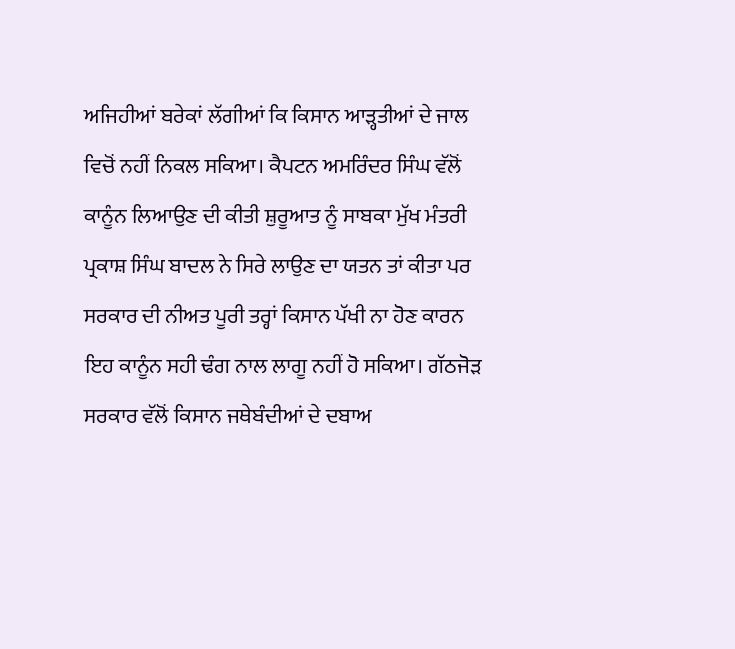ਅਜਿਹੀਆਂ ਬਰੇਕਾਂ ਲੱਗੀਆਂ ਕਿ ਕਿਸਾਨ ਆੜ੍ਹਤੀਆਂ ਦੇ ਜਾਲ ਵਿਚੋਂ ਨਹੀਂ ਨਿਕਲ ਸਕਿਆ। ਕੈਪਟਨ ਅਮਰਿੰਦਰ ਸਿੰਘ ਵੱਲੋਂ ਕਾਨੂੰਨ ਲਿਆਉਣ ਦੀ ਕੀਤੀ ਸ਼ੁਰੂਆਤ ਨੂੰ ਸਾਬਕਾ ਮੁੱਖ ਮੰਤਰੀ ਪ੍ਰਕਾਸ਼ ਸਿੰਘ ਬਾਦਲ ਨੇ ਸਿਰੇ ਲਾਉਣ ਦਾ ਯਤਨ ਤਾਂ ਕੀਤਾ ਪਰ ਸਰਕਾਰ ਦੀ ਨੀਅਤ ਪੂਰੀ ਤਰ੍ਹਾਂ ਕਿਸਾਨ ਪੱਖੀ ਨਾ ਹੋਣ ਕਾਰਨ ਇਹ ਕਾਨੂੰਨ ਸਹੀ ਢੰਗ ਨਾਲ ਲਾਗੂ ਨਹੀਂ ਹੋ ਸਕਿਆ। ਗੱਠਜੋੜ ਸਰਕਾਰ ਵੱਲੋਂ ਕਿਸਾਨ ਜਥੇਬੰਦੀਆਂ ਦੇ ਦਬਾਅ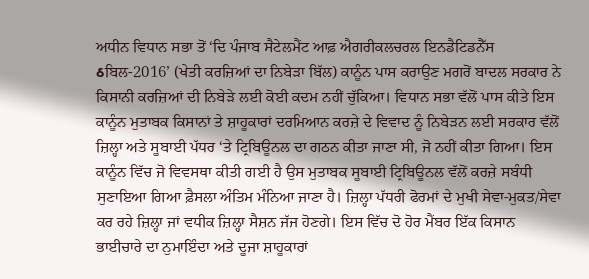ਅਧੀਨ ਵਿਧਾਨ ਸਭਾ ਤੋਂ ‘ਦਿ ਪੰਜਾਬ ਸੈਟੇਲਮੈਂਟ ਆਫ਼ ਐਗਰੀਕਲਚਰਲ ਇਨਡੈਟਿਡਨੈੱਸ ઠਬਿਲ-2016’ (ਖੇਤੀ ਕਰਜ਼ਿਆਂ ਦਾ ਨਿਬੇੜਾ ਬਿੱਲ) ਕਾਨੂੰਨ ਪਾਸ ਕਰਾਉਣ ਮਗਰੋਂ ਬਾਦਲ ਸਰਕਾਰ ਨੇ ਕਿਸਾਨੀ ਕਰਜ਼ਿਆਂ ਦੀ ਨਿਬੇੜੇ ਲਈ ਕੋਈ ਕਦਮ ਨਹੀਂ ਚੁੱਕਿਆ। ਵਿਧਾਨ ਸਭਾ ਵੱਲੋਂ ਪਾਸ ਕੀਤੇ ਇਸ ਕਾਨੂੰਨ ਮੁਤਾਬਕ ਕਿਸਾਨਾਂ ਤੇ ਸ਼ਾਹੂਕਾਰਾਂ ਦਰਮਿਆਨ ਕਰਜ਼ੇ ਦੇ ਵਿਵਾਦ ਨੂੰ ਨਿਬੇੜਨ ਲਈ ਸਰਕਾਰ ਵੱਲੋਂ ਜ਼ਿਲ੍ਹਾ ਅਤੇ ਸੂਬਾਈ ਪੱਧਰ ‘ਤੇ ਟ੍ਰਿਬਿਊਨਲ ਦਾ ਗਠਨ ਕੀਤਾ ਜਾਣਾ ਸੀ, ਜੋ ਨਹੀਂ ਕੀਤਾ ਗਿਆ। ਇਸ ਕਾਨੂੰਨ ਵਿੱਚ ਜੋ ਵਿਵਸਥਾ ਕੀਤੀ ਗਈ ਹੈ ਉਸ ਮੁਤਾਬਕ ਸੂਬਾਈ ਟ੍ਰਿਬਿਊਨਲ ਵੱਲੋਂ ਕਰਜ਼ੇ ਸਬੰਧੀ ਸੁਣਾਇਆ ਗਿਆ ਫ਼ੈਸਲਾ ਅੰਤਿਮ ਮੰਨਿਆ ਜਾਣਾ ਹੈ। ਜ਼ਿਲ੍ਹਾ ਪੱਧਰੀ ਫੋਰਮਾਂ ਦੇ ਮੁਖੀ ਸੇਵਾ-ਮੁਕਤ/ਸੇਵਾ ਕਰ ਰਹੇ ਜ਼ਿਲ੍ਹਾ ਜਾਂ ਵਧੀਕ ਜ਼ਿਲ੍ਹਾ ਸੈਸ਼ਨ ਜੱਜ ਹੋਣਗੇ। ਇਸ ਵਿੱਚ ਦੋ ਹੋਰ ਮੈਂਬਰ ਇੱਕ ਕਿਸਾਨ ਭਾਈਚਾਰੇ ਦਾ ਨੁਮਾਇੰਦਾ ਅਤੇ ਦੂਜਾ ਸ਼ਾਹੂਕਾਰਾਂ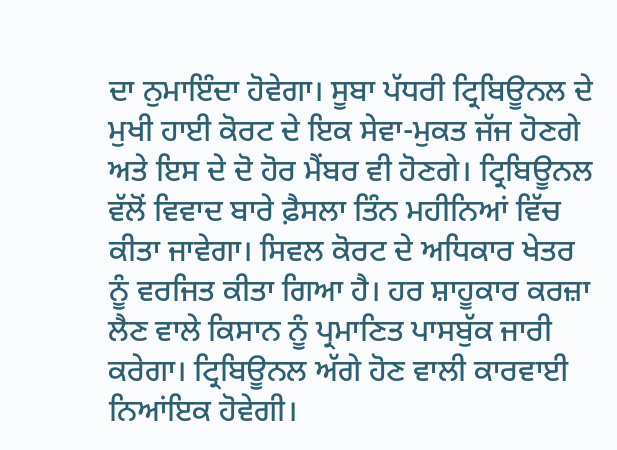ਦਾ ਨੁਮਾਇੰਦਾ ਹੋਵੇਗਾ। ਸੂਬਾ ਪੱਧਰੀ ਟ੍ਰਿਬਿਊਨਲ ਦੇ ਮੁਖੀ ਹਾਈ ਕੋਰਟ ਦੇ ਇਕ ਸੇਵਾ-ਮੁਕਤ ਜੱਜ ਹੋਣਗੇ ਅਤੇ ਇਸ ਦੇ ਦੋ ਹੋਰ ਮੈਂਬਰ ਵੀ ਹੋਣਗੇ। ਟ੍ਰਿਬਿਊਨਲ ਵੱਲੋਂ ਵਿਵਾਦ ਬਾਰੇ ਫ਼ੈਸਲਾ ਤਿੰਨ ਮਹੀਨਿਆਂ ਵਿੱਚ ਕੀਤਾ ਜਾਵੇਗਾ। ਸਿਵਲ ਕੋਰਟ ਦੇ ਅਧਿਕਾਰ ਖੇਤਰ ਨੂੰ ਵਰਜਿਤ ਕੀਤਾ ਗਿਆ ਹੈ। ਹਰ ਸ਼ਾਹੂਕਾਰ ਕਰਜ਼ਾ ਲੈਣ ਵਾਲੇ ਕਿਸਾਨ ਨੂੰ ਪ੍ਰਮਾਣਿਤ ਪਾਸਬੁੱਕ ਜਾਰੀ ਕਰੇਗਾ। ਟ੍ਰਿਬਿਊਨਲ ਅੱਗੇ ਹੋਣ ਵਾਲੀ ਕਾਰਵਾਈ ਨਿਆਂਇਕ ਹੋਵੇਗੀ।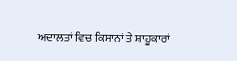ਅਦਾਲਤਾਂ ਵਿਚ ਕਿਸਾਨਾਂ ਤੇ ਸ਼ਾਹੂਕਾਰਾਂ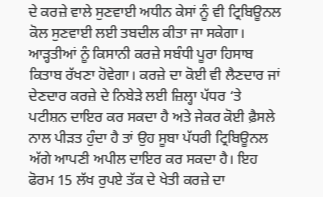ਦੇ ਕਰਜ਼ੇ ਵਾਲੇ ਸੁਣਵਾਈ ਅਧੀਨ ਕੇਸਾਂ ਨੂੰ ਵੀ ਟ੍ਰਿਬਿਊਨਲ ਕੋਲ ਸੁਣਵਾਈ ਲਈ ਤਬਦੀਲ ਕੀਤਾ ਜਾ ਸਕੇਗਾ। ਆੜ੍ਹਤੀਆਂ ਨੂੰ ਕਿਸਾਨੀ ਕਰਜ਼ੇ ਸਬੰਧੀ ਪੂਰਾ ਹਿਸਾਬ ਕਿਤਾਬ ਰੱਖਣਾ ਹੋਵੇਗਾ। ਕਰਜ਼ੇ ਦਾ ਕੋਈ ਵੀ ਲੈਣਦਾਰ ਜਾਂ ਦੇਣਦਾਰ ਕਰਜ਼ੇ ਦੇ ਨਿਬੇੜੇ ਲਈ ਜ਼ਿਲ੍ਹਾ ਪੱਧਰ ‘ਤੇ ਪਟੀਸ਼ਨ ਦਾਇਰ ਕਰ ਸਕਦਾ ਹੈ ਅਤੇ ਜੇਕਰ ਕੋਈ ਫ਼ੈਸਲੇ ਨਾਲ ਪੀੜਤ ਹੁੰਦਾ ਹੈ ਤਾਂ ਉਹ ਸੂਬਾ ਪੱਧਰੀ ਟ੍ਰਿਬਿਊਨਲ ਅੱਗੇ ਆਪਣੀ ਅਪੀਲ ਦਾਇਰ ਕਰ ਸਕਦਾ ਹੈ। ਇਹ ਫੋਰਮ 15 ਲੱਖ ਰੁਪਏ ਤੱਕ ਦੇ ਖੇਤੀ ਕਰਜ਼ੇ ਦਾ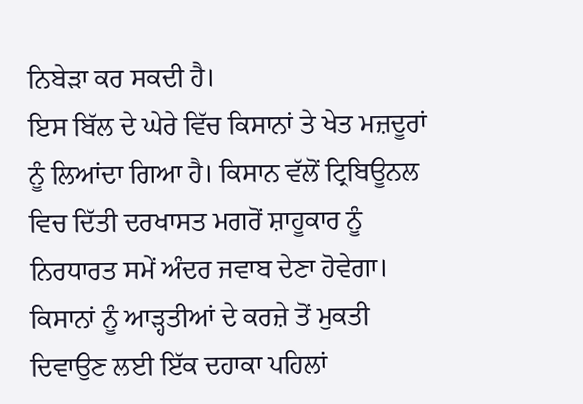ਨਿਬੇੜਾ ਕਰ ਸਕਦੀ ਹੈ।
ਇਸ ਬਿੱਲ ਦੇ ਘੇਰੇ ਵਿੱਚ ਕਿਸਾਨਾਂ ਤੇ ਖੇਤ ਮਜ਼ਦੂਰਾਂ ਨੂੰ ਲਿਆਂਦਾ ਗਿਆ ਹੈ। ਕਿਸਾਨ ਵੱਲੋਂ ਟ੍ਰਿਬਿਊਨਲ ਵਿਚ ਦਿੱਤੀ ਦਰਖਾਸਤ ਮਗਰੋਂ ਸ਼ਾਹੂਕਾਰ ਨੂੰ ਨਿਰਧਾਰਤ ਸਮੇਂ ਅੰਦਰ ਜਵਾਬ ਦੇਣਾ ਹੋਵੇਗਾ। ਕਿਸਾਨਾਂ ਨੂੰ ਆੜ੍ਹਤੀਆਂ ਦੇ ਕਰਜ਼ੇ ਤੋਂ ਮੁਕਤੀ ਦਿਵਾਉਣ ਲਈ ਇੱਕ ਦਹਾਕਾ ਪਹਿਲਾਂ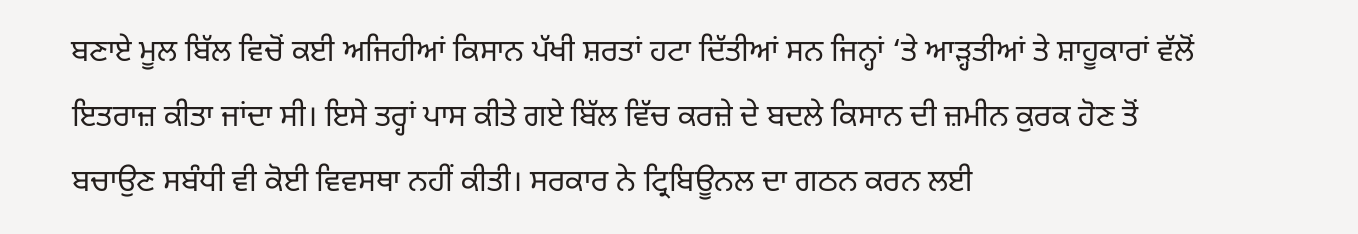ਬਣਾਏ ਮੂਲ ਬਿੱਲ ਵਿਚੋਂ ਕਈ ਅਜਿਹੀਆਂ ਕਿਸਾਨ ਪੱਖੀ ਸ਼ਰਤਾਂ ਹਟਾ ਦਿੱਤੀਆਂ ਸਨ ਜਿਨ੍ਹਾਂ ‘ਤੇ ਆੜ੍ਹਤੀਆਂ ਤੇ ਸ਼ਾਹੂਕਾਰਾਂ ਵੱਲੋਂ ਇਤਰਾਜ਼ ਕੀਤਾ ਜਾਂਦਾ ਸੀ। ਇਸੇ ਤਰ੍ਹਾਂ ਪਾਸ ਕੀਤੇ ਗਏ ਬਿੱਲ ਵਿੱਚ ਕਰਜ਼ੇ ਦੇ ਬਦਲੇ ਕਿਸਾਨ ਦੀ ਜ਼ਮੀਨ ਕੁਰਕ ਹੋਣ ਤੋਂ ਬਚਾਉਣ ਸਬੰਧੀ ਵੀ ਕੋਈ ਵਿਵਸਥਾ ਨਹੀਂ ਕੀਤੀ। ਸਰਕਾਰ ਨੇ ਟ੍ਰਿਬਿਊਨਲ ਦਾ ਗਠਨ ਕਰਨ ਲਈ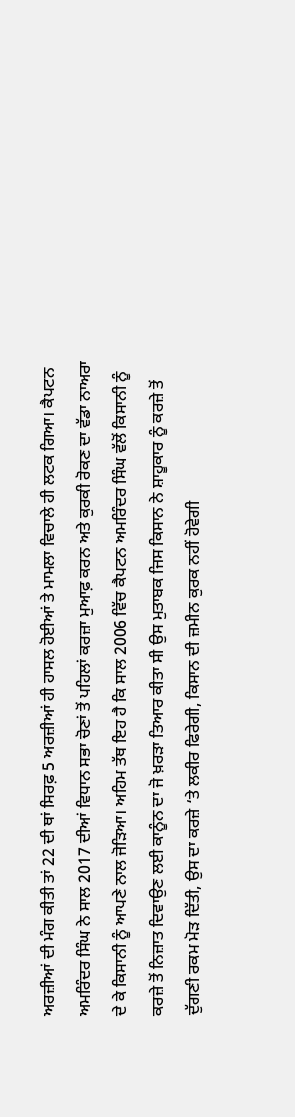ਅਰਜ਼ੀਆਂ ਦੀ ਮੰਗ ਕੀਤੀ ਤਾਂ 22 ਦੀ ਥਾਂ ਸਿਰਫ਼ 5 ਅਰਜ਼ੀਆਂ ਹੀ ਹਾਸਲ ਹੋਈਆਂ ਤੇ ਮਾਮਲਾ ਵਿਚਾਲੇ ਹੀ ਲਟਕ ਗਿਆ। ਕੈਪਟਨ ਅਮਰਿੰਦਰ ਸਿੰਘ ਨੇ ਸਾਲ 2017 ਦੀਆਂ ਵਿਧਾਨ ਸਭਾ ਚੋਣਾਂ ਤੋਂ ਪਹਿਲਾਂ ਕਰਜ਼ਾ ਮੁਆਫ਼ ਕਰਨ ਅਤੇ ਕੁਰਕੀ ਰੋਕਣ ਦਾ ਵੱਡਾ ਨਾਅਰਾ ਦੇ ਕੇ ਕਿਸਾਨੀ ਨੂੰ ਆਪਣੇ ਨਾਲ ਜੋੜਿਆ। ਅਹਿਮ ਤੱਥ ਇਹ ਹੈ ਕਿ ਸਾਲ 2006 ਵਿੱਚ ਕੈਪਟਨ ਅਮਰਿੰਦਰ ਸਿੰਘ ਵੱਲੋਂ ਕਿਸਾਨੀ ਨੂੰ ਕਰਜ਼ੇ ਤੋਂ ਨਿਜ਼ਾਤ ਦਿਵਾਉਣ ਲਈ ਕਾਨੂੰਨ ਦਾ ਜੋ ਖ਼ਰੜਾ ਤਿਆਰ ਕੀਤਾ ਸੀ ਉਸ ਮੁਤਾਬਕ ਜਿਸ ਕਿਸਾਨ ਨੇ ਸ਼ਾਹੂਕਾਰ ਨੂੰ ਕਰਜ਼ੇ ਤੋਂ ਦੁੱਗਣੀ ਰਕਮ ਮੋੜ ਦਿੱਤੀ, ਉਸ ਦਾ ਕਰਜ਼ੇ ‘ਤੇ ਲਕੀਰ ਫਿਰੇਗੀ, ਕਿਸਾਨ ਦੀ ਜ਼ਮੀਨ ਕੁਰਕ ਨਹੀਂ ਹੋਵੇਗੀ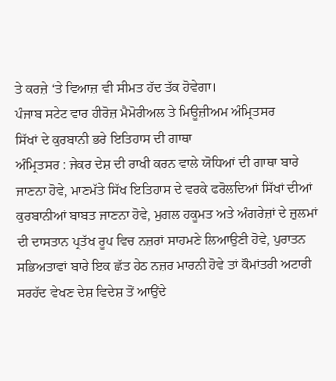ਤੇ ਕਰਜ਼ੇ ‘ਤੇ ਵਿਆਜ਼ ਵੀ ਸੀਮਤ ਹੱਦ ਤੱਕ ਹੋਵੇਗਾ।
ਪੰਜਾਬ ਸਟੇਟ ਵਾਰ ਹੀਰੋਜ਼ ਮੈਮੋਰੀਅਲ ਤੇ ਮਿਊਜ਼ੀਅਮ ਅੰਮ੍ਰਿਤਸਰ
ਸਿੱਖਾਂ ਦੇ ਕੁਰਬਾਨੀ ਭਰੇ ਇਤਿਹਾਸ ਦੀ ਗਾਥਾ
ਅੰਮ੍ਰਿਤਸਰ : ਜੇਕਰ ਦੇਸ਼ ਦੀ ਰਾਖੀ ਕਰਨ ਵਾਲੇ ਯੋਧਿਆਂ ਦੀ ਗਾਥਾ ਬਾਰੇ ਜਾਣਨਾ ਹੋਵੇ, ਮਾਣਮੱਤੇ ਸਿੱਖ ਇਤਿਹਾਸ ਦੇ ਵਰਕੇ ਫਰੋਲਦਿਆਂ ਸਿੱਖਾਂ ਦੀਆਂ ਕੁਰਬਾਨੀਆਂ ਬਾਬਤ ਜਾਣਨਾ ਹੋਵੇ, ਮੁਗਲ ਹਕੂਮਤ ਅਤੇ ਅੰਗਰੇਜ਼ਾਂ ਦੇ ਜ਼ੁਲਮਾਂ ਦੀ ਦਾਸਤਾਨ ਪ੍ਰਤੱਖ ਰੂਪ ਵਿਚ ਨਜ਼ਰਾਂ ਸਾਹਮਣੇ ਲਿਆਉਣੀ ਹੋਵੇ, ਪੁਰਾਤਨ ਸਭਿਅਤਾਵਾਂ ਬਾਰੇ ਇਕ ਛੱਤ ਹੇਠ ਨਜ਼ਰ ਮਾਰਨੀ ਹੋਵੇ ਤਾਂ ਕੌਮਾਂਤਰੀ ਅਟਾਰੀ ਸਰਹੱਦ ਵੇਖਣ ਦੇਸ਼ ਵਿਦੇਸ਼ ਤੋਂ ਆਉਂਦੇ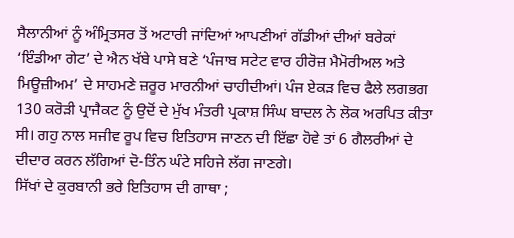ਸੈਲਾਨੀਆਂ ਨੂੰ ਅੰਮ੍ਰਿਤਸਰ ਤੋਂ ਅਟਾਰੀ ਜਾਂਦਿਆਂ ਆਪਣੀਆਂ ਗੱਡੀਆਂ ਦੀਆਂ ਬਰੇਕਾਂ ‘ਇੰਡੀਆ ਗੇਟ’ ਦੇ ਐਨ ਖੱਬੇ ਪਾਸੇ ਬਣੇ ‘ਪੰਜਾਬ ਸਟੇਟ ਵਾਰ ਹੀਰੋਜ਼ ਮੈਮੋਰੀਅਲ ਅਤੇ ਮਿਊਜ਼ੀਅਮ’ ਦੇ ਸਾਹਮਣੇ ਜ਼ਰੂਰ ਮਾਰਨੀਆਂ ਚਾਹੀਦੀਆਂ। ਪੰਜ ਏਕੜ ਵਿਚ ਫੈਲੇ ਲਗਭਗ 130 ਕਰੋੜੀ ਪ੍ਰਾਜੈਕਟ ਨੂੰ ਉਦੋਂ ਦੇ ਮੁੱਖ ਮੰਤਰੀ ਪ੍ਰਕਾਸ਼ ਸਿੰਘ ਬਾਦਲ ਨੇ ਲੋਕ ਅਰਪਿਤ ਕੀਤਾ ਸੀ। ਗਹੁ ਨਾਲ ਸਜੀਵ ਰੂਪ ਵਿਚ ਇਤਿਹਾਸ ਜਾਣਨ ਦੀ ਇੱਛਾ ਹੋਵੇ ਤਾਂ 6 ਗੈਲਰੀਆਂ ਦੇ ਦੀਦਾਰ ਕਰਨ ਲੱਗਿਆਂ ਦੋ-ਤਿੰਨ ਘੰਟੇ ਸਹਿਜੇ ਲੱਗ ਜਾਣਗੇ।
ਸਿੱਖਾਂ ਦੇ ਕੁਰਬਾਨੀ ਭਰੇ ਇਤਿਹਾਸ ਦੀ ਗਾਥਾ ;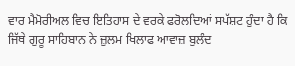ਵਾਰ ਮੈਮੋਰੀਅਲ ਵਿਚ ਇਤਿਹਾਸ ਦੇ ਵਰਕੇ ਫਰੋਲਦਿਆਂ ਸਪੱਸ਼ਟ ਹੁੰਦਾ ਹੈ ਕਿ ਜਿੱਥੇ ਗੁਰੂ ਸਾਹਿਬਾਨ ਨੇ ਜ਼ੁਲਮ ਖਿਲਾਫ ਆਵਾਜ਼ ਬੁਲੰਦ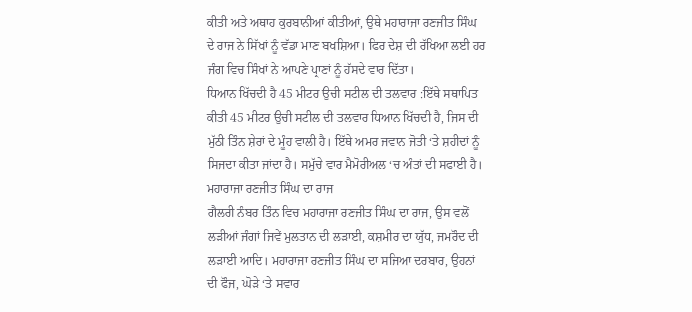ਕੀਤੀ ਅਤੇ ਅਥਾਹ ਕੁਰਬਾਨੀਆਂ ਕੀਤੀਆਂ, ਉਥੇ ਮਹਾਰਾਜਾ ਰਣਜੀਤ ਸਿੰਘ ਦੇ ਰਾਜ ਨੇ ਸਿੱਖਾਂ ਨੂੰ ਵੱਡਾ ਮਾਣ ਬਖਸ਼ਿਆ। ਫਿਰ ਦੇਸ਼ ਦੀ ਰੱਖਿਆ ਲਈ ਹਰ ਜੰਗ ਵਿਚ ਸਿੰਖਾਂ ਨੇ ਆਪਣੇ ਪ੍ਰਾਣਾਂ ਨੂੰ ਹੱਸਦੇ ਵਾਰ ਦਿੱਤਾ।
ਧਿਆਨ ਖਿੱਚਦੀ ਹੈ 45 ਮੀਟਰ ਉਚੀ ਸਟੀਲ ਦੀ ਤਲਵਾਰ :ਇੱਥੇ ਸਥਾਪਿਤ ਕੀਤੀ 45 ਮੀਟਰ ਉਚੀ ਸਟੀਲ ਦੀ ਤਲਵਾਰ ਧਿਆਨ ਖਿੱਚਦੀ ਹੈ, ਜਿਸ ਦੀ ਮੁੱਠੀ ਤਿੰਨ ਸ਼ੇਰਾਂ ਦੇ ਮੂੰਹ ਵਾਲੀ ਹੈ। ਇੱਥੇ ਅਮਰ ਜਵਾਨ ਜੋਤੀ ‘ਤੇ ਸ਼ਹੀਦਾਂ ਨੂੰ ਸਿਜਦਾ ਕੀਤਾ ਜਾਂਦਾ ਹੈ। ਸਮੁੱਚੇ ਵਾਰ ਮੈਮੋਰੀਅਲ ‘ਚ ਅੰਤਾਂ ਦੀ ਸਫਾਈ ਹੈ।
ਮਹਾਰਾਜਾ ਰਣਜੀਤ ਸਿੰਘ ਦਾ ਰਾਜ
ਗੈਲਰੀ ਨੰਬਰ ਤਿੰਨ ਵਿਚ ਮਹਾਰਾਜਾ ਰਣਜੀਤ ਸਿੰਘ ਦਾ ਰਾਜ, ਉਸ ਵਲੋਂ ਲੜੀਆਂ ਜੰਗਾਂ ਜਿਵੇਂ ਮੁਲਤਾਨ ਦੀ ਲੜਾਈ, ਕਸ਼ਮੀਰ ਦਾ ਯੁੱਧ, ਜਮਰੌਦ ਦੀ ਲੜਾਈ ਆਦਿ। ਮਹਾਰਾਜਾ ਰਣਜੀਤ ਸਿੰਘ ਦਾ ਸਜਿਆ ਦਰਬਾਰ, ਉਹਨਾਂ ਦੀ ਫੌਜ, ਘੋੜੇ ‘ਤੇ ਸਵਾਰ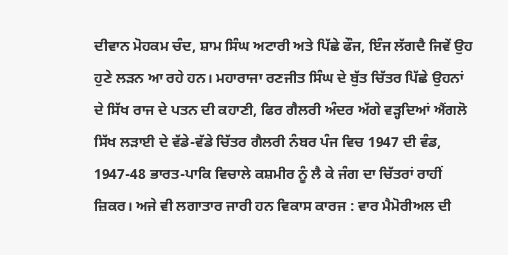ਦੀਵਾਨ ਮੋਹਕਮ ਚੰਦ, ਸ਼ਾਮ ਸਿੰਘ ਅਟਾਰੀ ਅਤੇ ਪਿੱਛੇ ਫੌਜ, ਇੰਜ ਲੱਗਦੈ ਜਿਵੇਂ ਉਹ ਹੁਣੇ ਲੜਨ ਆ ਰਹੇ ਹਨ। ਮਹਾਰਾਜਾ ਰਣਜੀਤ ਸਿੰਘ ਦੇ ਬੁੱਤ ਚਿੱਤਰ ਪਿੱਛੇ ਉਹਨਾਂ ਦੇ ਸਿੱਖ ਰਾਜ ਦੇ ਪਤਨ ਦੀ ਕਹਾਣੀ, ਫਿਰ ਗੈਲਰੀ ਅੰਦਰ ਅੱਗੇ ਵੜ੍ਹਦਿਆਂ ਐਂਗਲੋ ਸਿੱਖ ਲੜਾਈ ਦੇ ਵੱਡੇ-ਵੱਡੇ ਚਿੱਤਰ ਗੈਲਰੀ ਨੰਬਰ ਪੰਜ ਵਿਚ 1947 ਦੀ ਵੰਡ, 1947-48 ਭਾਰਤ-ਪਾਕਿ ਵਿਚਾਲੇ ਕਸ਼ਮੀਰ ਨੂੰ ਲੈ ਕੇ ਜੰਗ ਦਾ ਚਿੱਤਰਾਂ ਰਾਹੀਂ ਜ਼ਿਕਰ। ਅਜੇ ਵੀ ਲਗਾਤਾਰ ਜਾਰੀ ਹਨ ਵਿਕਾਸ ਕਾਰਜ : ਵਾਰ ਮੈਮੋਰੀਅਲ ਦੀ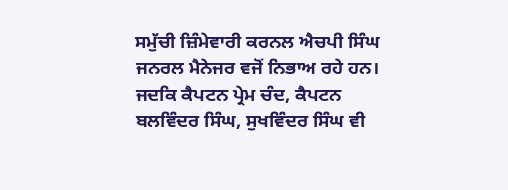ਸਮੁੱਚੀ ਜ਼ਿੰਮੇਵਾਰੀ ਕਰਨਲ ਐਚਪੀ ਸਿੰਘ ਜਨਰਲ ਮੈਨੇਜਰ ਵਜੋਂ ਨਿਭਾਅ ਰਹੇ ਹਨ। ਜਦਕਿ ਕੈਪਟਨ ਪ੍ਰੇਮ ਚੰਦ, ਕੈਪਟਨ ਬਲਵਿੰਦਰ ਸਿੰਘ, ਸੁਖਵਿੰਦਰ ਸਿੰਘ ਵੀ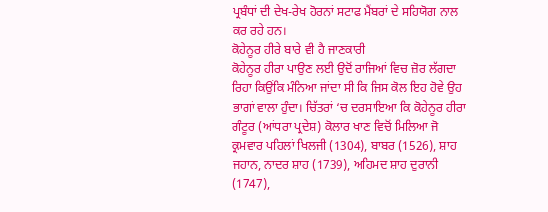ਪ੍ਰਬੰਧਾਂ ਦੀ ਦੇਖ-ਰੇਖ ਹੋਰਨਾਂ ਸਟਾਫ ਮੈਂਬਰਾਂ ਦੇ ਸਹਿਯੋਗ ਨਾਲ ਕਰ ਰਹੇ ਹਨ।
ਕੋਹੇਨੂਰ ਹੀਰੇ ਬਾਰੇ ਵੀ ਹੈ ਜਾਣਕਾਰੀ
ਕੋਹੇਨੂਰ ਹੀਰਾ ਪਾਉਣ ਲਈ ਉਦੋਂ ਰਾਜਿਆਂ ਵਿਚ ਜ਼ੋਰ ਲੱਗਦਾ ਰਿਹਾ ਕਿਉਂਕਿ ਮੰਨਿਆ ਜਾਂਦਾ ਸੀ ਕਿ ਜਿਸ ਕੋਲ ਇਹ ਹੋਵੇ ਉਹ ਭਾਗਾਂ ਵਾਲਾ ਹੁੰਦਾ। ਚਿੱਤਰਾਂ ‘ਚ ਦਰਸਾਇਆ ਕਿ ਕੋਹੇਨੂਰ ਹੀਰਾ ਗੰਟੂਰ (ਆਂਧਰਾ ਪ੍ਰਦੇਸ਼) ਕੋਲਾਰ ਖਾਣ ਵਿਚੋਂ ਮਿਲਿਆ ਜੋ ਕ੍ਰਮਵਾਰ ਪਹਿਲਾਂ ਖਿਲਜੀ (1304), ਬਾਬਰ (1526), ਸ਼ਾਹ ਜਹਾਨ, ਨਾਦਰ ਸ਼ਾਹ (1739), ਅਹਿਮਦ ਸ਼ਾਹ ਦੁਰਾਨੀ (1747),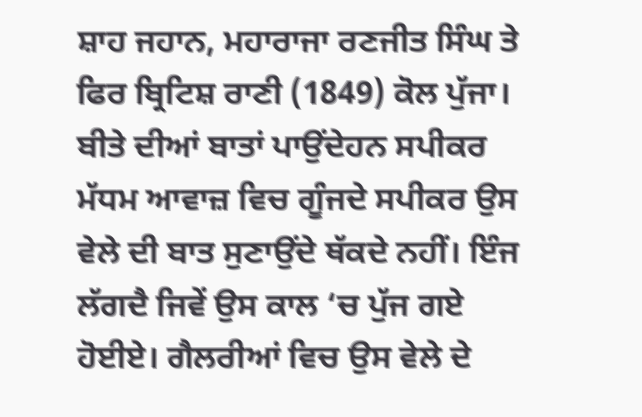ਸ਼ਾਹ ਜਹਾਨ, ਮਹਾਰਾਜਾ ਰਣਜੀਤ ਸਿੰਘ ਤੇ ਫਿਰ ਬ੍ਰਿਟਿਸ਼ ਰਾਣੀ (1849) ਕੋਲ ਪੁੱਜਾ।
ਬੀਤੇ ਦੀਆਂ ਬਾਤਾਂ ਪਾਉਂਦੇਹਨ ਸਪੀਕਰ
ਮੱਧਮ ਆਵਾਜ਼ ਵਿਚ ਗੂੰਜਦੇ ਸਪੀਕਰ ਉਸ ਵੇਲੇ ਦੀ ਬਾਤ ਸੁਣਾਉਂਦੇ ਥੱਕਦੇ ਨਹੀਂ। ਇੰਜ ਲੱਗਦੈ ਜਿਵੇਂ ਉਸ ਕਾਲ ‘ਚ ਪੁੱਜ ਗਏ ਹੋਈਏ। ਗੈਲਰੀਆਂ ਵਿਚ ਉਸ ਵੇਲੇ ਦੇ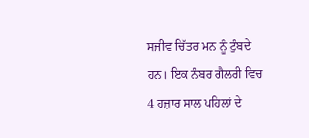ਸਜੀਵ ਚਿੱਤਰ ਮਨ ਨੂੰ ਟੁੰਬਦੇ ਹਨ। ਇਕ ਨੰਬਰ ਗੈਲਰੀ ਵਿਚ 4 ਹਜ਼ਾਰ ਸਾਲ ਪਹਿਲਾਂ ਦੇ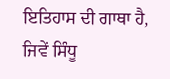ਇਤਿਹਾਸ ਦੀ ਗਾਥਾ ਹੈ, ਜਿਵੇਂ ਸਿੰਧੂ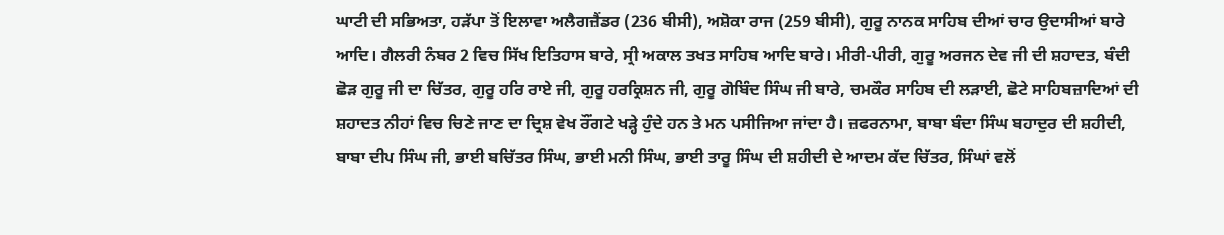ਘਾਟੀ ਦੀ ਸਭਿਅਤਾ, ਹੜੱਪਾ ਤੋਂ ਇਲਾਵਾ ਅਲੈਗਜ਼ੈਂਡਰ (236 ਬੀਸੀ), ਅਸ਼ੋਕਾ ਰਾਜ (259 ਬੀਸੀ), ਗੁਰੂ ਨਾਨਕ ਸਾਹਿਬ ਦੀਆਂ ਚਾਰ ਉਦਾਸੀਆਂ ਬਾਰੇ ਆਦਿ। ਗੈਲਰੀ ਨੰਬਰ 2 ਵਿਚ ਸਿੱਖ ਇਤਿਹਾਸ ਬਾਰੇ, ਸ੍ਰੀ ਅਕਾਲ ਤਖਤ ਸਾਹਿਬ ਆਦਿ ਬਾਰੇ। ਮੀਰੀ-ਪੀਰੀ, ਗੁਰੂ ਅਰਜਨ ਦੇਵ ਜੀ ਦੀ ਸ਼ਹਾਦਤ, ਬੰਦੀ ਛੋੜ ਗੁਰੂ ਜੀ ਦਾ ਚਿੱਤਰ, ਗੁਰੂ ਹਰਿ ਰਾਏ ਜੀ, ਗੁਰੂ ਹਰਕ੍ਰਿਸ਼ਨ ਜੀ, ਗੁਰੂ ਗੋਬਿੰਦ ਸਿੰਘ ਜੀ ਬਾਰੇ, ਚਮਕੌਰ ਸਾਹਿਬ ਦੀ ਲੜਾਈ, ਛੋਟੇ ਸਾਹਿਬਜ਼ਾਦਿਆਂ ਦੀ ਸ਼ਹਾਦਤ ਨੀਹਾਂ ਵਿਚ ਚਿਣੇ ਜਾਣ ਦਾ ਦ੍ਰਿਸ਼ ਵੇਖ ਰੌਂਗਟੇ ਖੜ੍ਹੇ ਹੁੰਦੇ ਹਨ ਤੇ ਮਨ ਪਸੀਜਿਆ ਜਾਂਦਾ ਹੈ। ਜ਼ਫਰਨਾਮਾ, ਬਾਬਾ ਬੰਦਾ ਸਿੰਘ ਬਹਾਦੁਰ ਦੀ ਸ਼ਹੀਦੀ, ਬਾਬਾ ਦੀਪ ਸਿੰਘ ਜੀ, ਭਾਈ ਬਚਿੱਤਰ ਸਿੰਘ, ਭਾਈ ਮਨੀ ਸਿੰਘ, ਭਾਈ ਤਾਰੂ ਸਿੰਘ ਦੀ ਸ਼ਹੀਦੀ ਦੇ ਆਦਮ ਕੱਦ ਚਿੱਤਰ, ਸਿੰਘਾਂ ਵਲੋਂ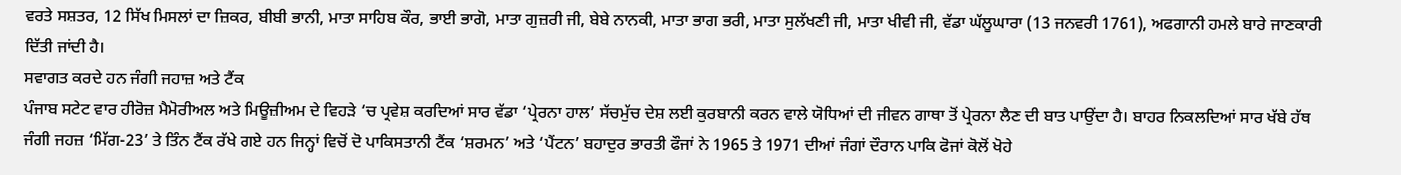ਵਰਤੇ ਸਸ਼ਤਰ, 12 ਸਿੱਖ ਮਿਸਲਾਂ ਦਾ ਜ਼ਿਕਰ, ਬੀਬੀ ਭਾਨੀ, ਮਾਤਾ ਸਾਹਿਬ ਕੌਰ, ਭਾਈ ਭਾਗੋ, ਮਾਤਾ ਗੁਜ਼ਰੀ ਜੀ, ਬੇਬੇ ਨਾਨਕੀ, ਮਾਤਾ ਭਾਗ ਭਰੀ, ਮਾਤਾ ਸੁਲੱਖਣੀ ਜੀ, ਮਾਤਾ ਖੀਵੀ ਜੀ, ਵੱਡਾ ਘੱਲੂਘਾਰਾ (13 ਜਨਵਰੀ 1761), ਅਫਗਾਨੀ ਹਮਲੇ ਬਾਰੇ ਜਾਣਕਾਰੀ ਦਿੱਤੀ ਜਾਂਦੀ ਹੈ।
ਸਵਾਗਤ ਕਰਦੇ ਹਨ ਜੰਗੀ ਜਹਾਜ਼ ਅਤੇ ਟੈਂਕ
ਪੰਜਾਬ ਸਟੇਟ ਵਾਰ ਹੀਰੋਜ਼ ਮੈਮੋਰੀਅਲ ਅਤੇ ਮਿਊਜ਼ੀਅਮ ਦੇ ਵਿਹੜੇ ‘ਚ ਪ੍ਰਵੇਸ਼ ਕਰਦਿਆਂ ਸਾਰ ਵੱਡਾ ‘ਪ੍ਰੇਰਨਾ ਹਾਲ’ ਸੱਚਮੁੱਚ ਦੇਸ਼ ਲਈ ਕੁਰਬਾਨੀ ਕਰਨ ਵਾਲੇ ਯੋਧਿਆਂ ਦੀ ਜੀਵਨ ਗਾਥਾ ਤੋਂ ਪ੍ਰੇਰਨਾ ਲੈਣ ਦੀ ਬਾਤ ਪਾਉਂਦਾ ਹੈ। ਬਾਹਰ ਨਿਕਲਦਿਆਂ ਸਾਰ ਖੱਬੇ ਹੱਥ ਜੰਗੀ ਜਹਜ਼ ‘ਮਿੱਗ-23’ ਤੇ ਤਿੰਨ ਟੈਂਕ ਰੱਖੇ ਗਏ ਹਨ ਜਿਨ੍ਹਾਂ ਵਿਚੋਂ ਦੋ ਪਾਕਿਸਤਾਨੀ ਟੈਂਕ ‘ਸ਼ਰਮਨ’ ਅਤੇ ‘ਪੈਂਟਨ’ ਬਹਾਦੁਰ ਭਾਰਤੀ ਫੌਜਾਂ ਨੇ 1965 ਤੇ 1971 ਦੀਆਂ ਜੰਗਾਂ ਦੌਰਾਨ ਪਾਕਿ ਫੋਜਾਂ ਕੋਲੋਂ ਖੋਹੇ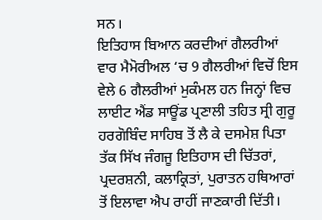ਸਨ।
ਇਤਿਹਾਸ ਬਿਆਨ ਕਰਦੀਆਂ ਗੈਲਰੀਆਂ
ਵਾਰ ਮੈਮੋਰੀਅਲ ‘ਚ 9 ਗੈਲਰੀਆਂ ਵਿਚੋਂ ਇਸ ਵੇਲੇ 6 ਗੈਲਰੀਆਂ ਮੁਕੰਮਲ ਹਨ ਜਿਨ੍ਹਾਂ ਵਿਚ ਲਾਈਟ ਐਂਡ ਸਾਊਂਡ ਪ੍ਰਣਾਲੀ ਤਹਿਤ ਸ੍ਰੀ ਗੁਰੂ ਹਰਗੋਬਿੰਦ ਸਾਹਿਬ ਤੋਂ ਲੈ ਕੇ ਦਸਮੇਸ਼ ਪਿਤਾ ਤੱਕ ਸਿੱਖ ਜੰਗਜੂ ਇਤਿਹਾਸ ਦੀ ਚਿੱਤਰਾਂ, ਪ੍ਰਦਰਸ਼ਨੀ, ਕਲਾਕ੍ਰਿਤਾਂ, ਪੁਰਾਤਨ ਹਥਿਆਰਾਂ ਤੋਂ ਇਲਾਵਾ ਐਪ ਰਾਹੀਂ ਜਾਣਕਾਰੀ ਦਿੱਤੀ।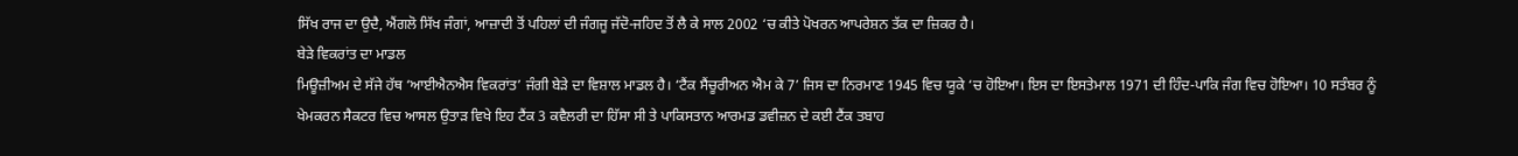ਸਿੱਖ ਰਾਜ ਦਾ ਉਦੈ, ਐਂਗਲੋ ਸਿੱਖ ਜੰਗਾਂ, ਆਜ਼ਾਦੀ ਤੋਂ ਪਹਿਲਾਂ ਦੀ ਜੰਗਜੂ ਜੱਦੋ-ਜਹਿਦ ਤੋਂ ਲੈ ਕੇ ਸਾਲ 2002 ‘ਚ ਕੀਤੇ ਪੋਖਰਨ ਆਪਰੇਸ਼ਨ ਤੱਕ ਦਾ ਜ਼ਿਕਰ ਹੈ।
ਬੇੜੇ ਵਿਕਰਾਂਤ ਦਾ ਮਾਡਲ
ਮਿਊਜ਼ੀਅਮ ਦੇ ਸੱਜੇ ਹੱਥ ‘ਆਈਐਨਐਸ ਵਿਕਰਾਂਤ’ ਜੰਗੀ ਬੇੜੇ ਦਾ ਵਿਸ਼ਾਲ ਮਾਡਲ ਹੈ। ‘ਟੈਂਕ ਸੈਂਚੂਰੀਅਨ ਐਮ ਕੇ 7’ ਜਿਸ ਦਾ ਨਿਰਮਾਣ 1945 ਵਿਚ ਯੂਕੇ ‘ਚ ਹੋਇਆ। ਇਸ ਦਾ ਇਸਤੇਮਾਲ 1971 ਦੀ ਹਿੰਦ-ਪਾਕਿ ਜੰਗ ਵਿਚ ਹੋਇਆ। 10 ਸਤੰਬਰ ਨੂੰ ਖੇਮਕਰਨ ਸੈਕਟਰ ਵਿਚ ਆਸਲ ਉਤਾੜ ਵਿਖੇ ਇਹ ਟੈਂਕ 3 ਕਵੈਲਰੀ ਦਾ ਹਿੱਸਾ ਸੀ ਤੇ ਪਾਕਿਸਤਾਨ ਆਰਮਡ ਡਵੀਜ਼ਨ ਦੇ ਕਈ ਟੈਂਕ ਤਬਾਹ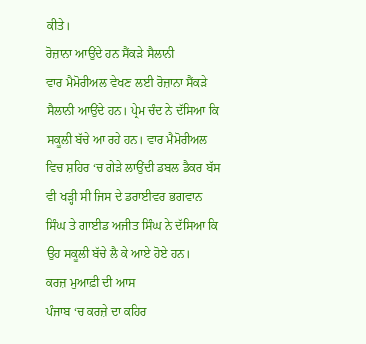ਕੀਤੇ।
ਰੋਜ਼ਾਨਾ ਆਉਂਦੇ ਹਨ ਸੈਂਕੜੇ ਸੈਲਾਨੀ
ਵਾਰ ਮੈਮੋਰੀਅਲ ਵੇਖਣ ਲਈ ਰੋਜ਼ਾਨਾ ਸੈਂਕੜੇ ਸੈਲਾਨੀ ਆਉਂਦੇ ਹਨ। ਪ੍ਰੇਮ ਚੰਦ ਨੇ ਦੱਸਿਆ ਕਿ ਸਕੂਲੀ ਬੱਚੇ ਆ ਰਹੇ ਹਨ। ਵਾਰ ਮੈਮੋਰੀਅਲ ਵਿਚ ਸ਼ਹਿਰ ‘ਚ ਗੇੜੇ ਲਾਉਂਦੀ ਡਬਲ ਡੈਕਰ ਬੱਸ ਵੀ ਖੜ੍ਹੀ ਸੀ ਜਿਸ ਦੇ ਡਰਾਈਵਰ ਭਗਵਾਨ ਸਿੰਘ ਤੇ ਗਾਈਡ ਅਜੀਤ ਸਿੰਘ ਨੇ ਦੱਸਿਆ ਕਿ ਉਹ ਸਕੂਲੀ ਬੱਚੇ ਲੈ ਕੇ ਆਏ ਹੋਏ ਹਨ।
ਕਰਜ਼ ਮੁਆਫ਼ੀ ਦੀ ਆਸ
ਪੰਜਾਬ ‘ਚ ਕਰਜ਼ੇ ਦਾ ਕਹਿਰ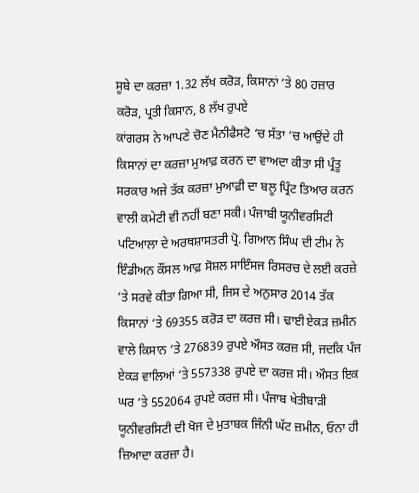ਸੂਬੇ ਦਾ ਕਰਜ਼ਾ 1.32 ਲੱਖ ਕਰੋੜ, ਕਿਸਾਨਾਂ ‘ਤੇ 80 ਹਜ਼ਾਰ ਕਰੋੜ, ਪ੍ਰਤੀ ਕਿਸਾਨ, 8 ਲੱਖ ਰੁਪਏ
ਕਾਂਗਰਸ ਨੇ ਆਪਣੇ ਚੋਣ ਮੈਨੀਫੈਸਟੋ ‘ਚ ਸੱਤਾ ‘ਚ ਆਉਂਦੇ ਹੀ ਕਿਸਾਨਾਂ ਦਾ ਕਰਜ਼ਾ ਮੁਆਫ਼ ਕਰਨ ਦਾ ਵਾਅਦਾ ਕੀਤਾ ਸੀ ਪ੍ਰੰਤੂ ਸਰਕਾਰ ਅਜੇ ਤੱਕ ਕਰਜ਼ਾ ਮੁਆਫ਼ੀ ਦਾ ਬਲੂ ਪ੍ਰਿੰਟ ਤਿਆਰ ਕਰਨ ਵਾਲੀ ਕਮੇਟੀ ਵੀ ਨਹੀਂ ਬਣਾ ਸਕੀ। ਪੰਜਾਬੀ ਯੂਨੀਵਰਸਿਟੀ ਪਟਿਆਲਾ ਦੇ ਅਰਥਸ਼ਾਸਤਰੀ ਪ੍ਰੋ. ਗਿਆਨ ਸਿੰਘ ਦੀ ਟੀਮ ਨੇ ਇੰਡੀਅਨ ਕੌਂਸਲ ਆਫ਼ ਸੋਸ਼ਲ ਸਾਇੰਸਜ ਰਿਸਰਚ ਦੇ ਲਈ ਕਰਜ਼ੇ ‘ਤੇ ਸਰਵੇ ਕੀਤਾ ਗਿਆ ਸੀ, ਜਿਸ ਦੇ ਅਨੁਸਾਰ 2014 ਤੱਕ ਕਿਸਾਨਾਂ ‘ਤੇ 69355 ਕਰੋੜ ਦਾ ਕਰਜ਼ ਸੀ। ਢਾਈ ਏਕੜ ਜ਼ਮੀਨ ਵਾਲੇ ਕਿਸਾਨ ‘ਤੇ 276839 ਰੁਪਏ ਔਸਤ ਕਰਜ਼ ਸੀ, ਜਦਕਿ ਪੰਜ ਏਕੜ ਵਾਲਿਆਂ ‘ਤੇ 557338 ਰੁਪਏ ਦਾ ਕਰਜ਼ ਸੀ। ਔਸਤ ਇਕ ਘਰ ‘ਤੇ 552064 ਰੁਪਏ ਕਰਜ਼ ਸੀ। ਪੰਜਾਬ ਖੇਤੀਬਾੜੀ ਯੂਨੀਵਰਸਿਟੀ ਦੀ ਖੋਜ ਦੇ ਮੁਤਾਬਕ ਜਿੰਨੀ ਘੱਟ ਜ਼ਮੀਨ, ਓਨਾ ਹੀ ਜ਼ਿਆਦਾ ਕਰਜ਼ਾ ਹੈ।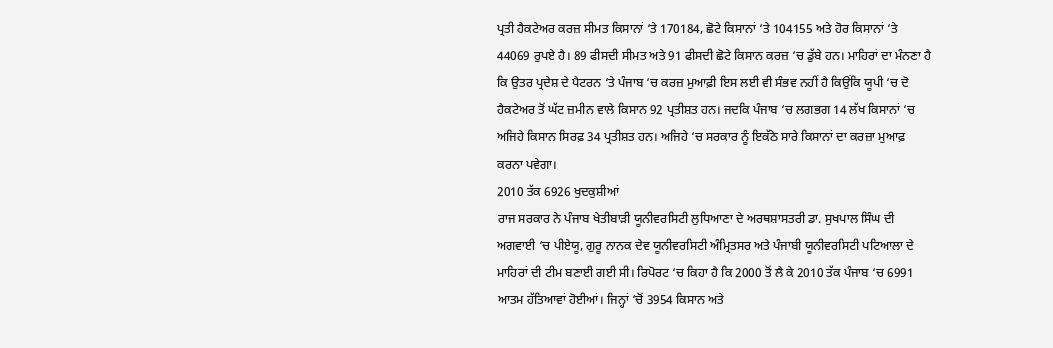ਪ੍ਰਤੀ ਹੈਕਟੇਅਰ ਕਰਜ਼ ਸੀਮਤ ਕਿਸਾਨਾਂ ‘ਤੇ 170184, ਛੋਟੇ ਕਿਸਾਨਾਂ ‘ਤੇ 104155 ਅਤੇ ਹੋਰ ਕਿਸਾਨਾਂ ‘ਤੇ 44069 ਰੁਪਏ ਹੈ। 89 ਫੀਸਦੀ ਸੀਮਤ ਅਤੇ 91 ਫੀਸਦੀ ਛੋਟੇ ਕਿਸਾਨ ਕਰਜ਼ ‘ਚ ਡੁੱਬੇ ਹਨ। ਮਾਹਿਰਾਂ ਦਾ ਮੰਨਣਾ ਹੈ ਕਿ ਉਤਰ ਪ੍ਰਦੇਸ਼ ਦੇ ਪੈਟਰਨ ‘ਤੇ ਪੰਜਾਬ ‘ਚ ਕਰਜ਼ ਮੁਆਫ਼ੀ ਇਸ ਲਈ ਵੀ ਸੰਭਵ ਨਹੀਂ ਹੈ ਕਿਉਂਕਿ ਯੂਪੀ ‘ਚ ਦੋ ਹੈਕਟੇਅਰ ਤੋਂ ਘੱਟ ਜ਼ਮੀਨ ਵਾਲੇ ਕਿਸਾਨ 92 ਪ੍ਰਤੀਸ਼ਤ ਹਨ। ਜਦਕਿ ਪੰਜਾਬ ‘ਚ ਲਗਭਗ 14 ਲੱਖ ਕਿਸਾਨਾਂ ‘ਚ ਅਜਿਹੇ ਕਿਸਾਨ ਸਿਰਫ਼ 34 ਪ੍ਰਤੀਸ਼ਤ ਹਨ। ਅਜਿਹੇ ‘ਚ ਸਰਕਾਰ ਨੂੰ ਇਕੱਠੇ ਸਾਰੇ ਕਿਸਾਨਾਂ ਦਾ ਕਰਜ਼ਾ ਮੁਆਫ਼ ਕਰਨਾ ਪਵੇਗਾ।
2010 ਤੱਕ 6926 ਖੁਦਕੁਸ਼ੀਆਂ
ਰਾਜ ਸਰਕਾਰ ਨੇ ਪੰਜਾਬ ਖੇਤੀਬਾੜੀ ਯੂਨੀਵਰਸਿਟੀ ਲੁਧਿਆਣਾ ਦੇ ਅਰਥਸ਼ਾਸਤਰੀ ਡਾ. ਸੁਖਪਾਲ ਸਿੰਘ ਦੀ ਅਗਵਾਈ ‘ਚ ਪੀਏਯੂ, ਗੁਰੂ ਨਾਨਕ ਦੇਵ ਯੂਨੀਵਰਸਿਟੀ ਅੰਮ੍ਰਿਤਸਰ ਅਤੇ ਪੰਜਾਬੀ ਯੂਨੀਵਰਸਿਟੀ ਪਟਿਆਲਾ ਦੇ ਮਾਹਿਰਾਂ ਦੀ ਟੀਮ ਬਣਾਈ ਗਈ ਸੀ। ਰਿਪੋਰਟ ‘ਚ ਕਿਹਾ ਹੈ ਕਿ 2000 ਤੋਂ ਲੈ ਕੇ 2010 ਤੱਕ ਪੰਜਾਬ ‘ਚ 6991 ਆਤਮ ਹੱਤਿਆਵਾਂ ਹੋਈਆਂ। ਜਿਨ੍ਹਾਂ ‘ਚੋਂ 3954 ਕਿਸਾਨ ਅਤੇ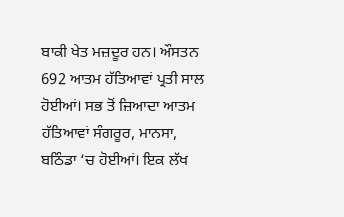ਬਾਕੀ ਖੇਤ ਮਜ਼ਦੂਰ ਹਨ। ਔਸਤਨ 692 ਆਤਮ ਹੱਤਿਆਵਾਂ ਪ੍ਰਤੀ ਸਾਲ ਹੋਈਆਂ। ਸਭ ਤੋਂ ਜ਼ਿਆਦਾ ਆਤਮ ਹੱਤਿਆਵਾਂ ਸੰਗਰੂਰ, ਮਾਨਸਾ, ਬਠਿੰਡਾ ‘ਚ ਹੋਈਆਂ। ਇਕ ਲੱਖ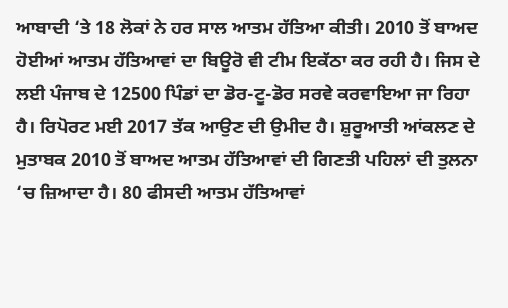ਆਬਾਦੀ ‘ਤੇ 18 ਲੋਕਾਂ ਨੇ ਹਰ ਸਾਲ ਆਤਮ ਹੱਤਿਆ ਕੀਤੀ। 2010 ਤੋਂ ਬਾਅਦ ਹੋਈਆਂ ਆਤਮ ਹੱਤਿਆਵਾਂ ਦਾ ਬਿਊਰੋ ਵੀ ਟੀਮ ਇਕੱਠਾ ਕਰ ਰਹੀ ਹੈ। ਜਿਸ ਦੇ ਲਈ ਪੰਜਾਬ ਦੇ 12500 ਪਿੰਡਾਂ ਦਾ ਡੋਰ-ਟੂ-ਡੋਰ ਸਰਵੇ ਕਰਵਾਇਆ ਜਾ ਰਿਹਾ ਹੈ। ਰਿਪੋਰਟ ਮਈ 2017 ਤੱਕ ਆਉਣ ਦੀ ਉਮੀਦ ਹੈ। ਸ਼ੁਰੂਆਤੀ ਆਂਕਲਣ ਦੇ ਮੁਤਾਬਕ 2010 ਤੋਂ ਬਾਅਦ ਆਤਮ ਹੱਤਿਆਵਾਂ ਦੀ ਗਿਣਤੀ ਪਹਿਲਾਂ ਦੀ ਤੁਲਨਾ ‘ਚ ਜ਼ਿਆਦਾ ਹੈ। 80 ਫੀਸਦੀ ਆਤਮ ਹੱਤਿਆਵਾਂ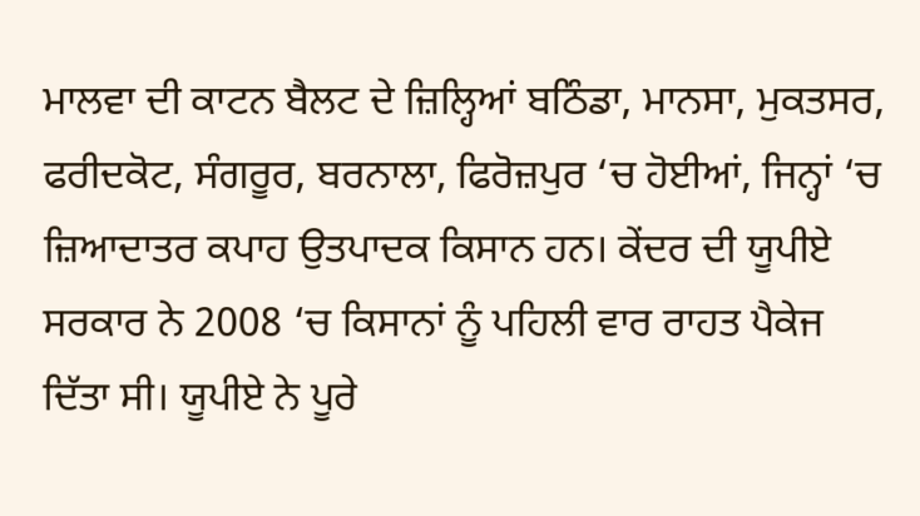ਮਾਲਵਾ ਦੀ ਕਾਟਨ ਬੈਲਟ ਦੇ ਜ਼ਿਲ੍ਹਿਆਂ ਬਠਿੰਡਾ, ਮਾਨਸਾ, ਮੁਕਤਸਰ, ਫਰੀਦਕੋਟ, ਸੰਗਰੂਰ, ਬਰਨਾਲਾ, ਫਿਰੋਜ਼ਪੁਰ ‘ਚ ਹੋਈਆਂ, ਜਿਨ੍ਹਾਂ ‘ਚ ਜ਼ਿਆਦਾਤਰ ਕਪਾਹ ਉਤਪਾਦਕ ਕਿਸਾਨ ਹਨ। ਕੇਂਦਰ ਦੀ ਯੂਪੀਏ ਸਰਕਾਰ ਨੇ 2008 ‘ਚ ਕਿਸਾਨਾਂ ਨੂੰ ਪਹਿਲੀ ਵਾਰ ਰਾਹਤ ਪੈਕੇਜ ਦਿੱਤਾ ਸੀ। ਯੂਪੀਏ ਨੇ ਪੂਰੇ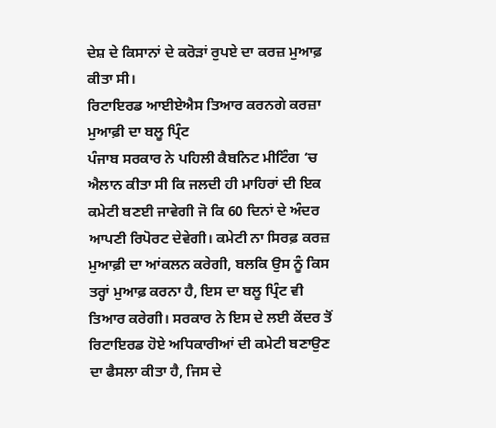ਦੇਸ਼ ਦੇ ਕਿਸਾਨਾਂ ਦੇ ਕਰੋੜਾਂ ਰੁਪਏ ਦਾ ਕਰਜ਼ ਮੁਆਫ਼ ਕੀਤਾ ਸੀ।
ਰਿਟਾਇਰਡ ਆਈਏਐਸ ਤਿਆਰ ਕਰਨਗੇ ਕਰਜ਼ਾ ਮੁਆਫ਼ੀ ਦਾ ਬਲੂ ਪ੍ਰਿੰਟ
ਪੰਜਾਬ ਸਰਕਾਰ ਨੇ ਪਹਿਲੀ ਕੈਬਨਿਟ ਮੀਟਿੰਗ ‘ਚ ਐਲਾਨ ਕੀਤਾ ਸੀ ਕਿ ਜਲਦੀ ਹੀ ਮਾਹਿਰਾਂ ਦੀ ਇਕ ਕਮੇਟੀ ਬਣਈ ਜਾਵੇਗੀ ਜੋ ਕਿ 60 ਦਿਨਾਂ ਦੇ ਅੰਦਰ ਆਪਣੀ ਰਿਪੋਰਟ ਦੇਵੇਗੀ। ਕਮੇਟੀ ਨਾ ਸਿਰਫ਼ ਕਰਜ਼ ਮੁਆਫ਼ੀ ਦਾ ਆਂਕਲਨ ਕਰੇਗੀ, ਬਲਕਿ ਉਸ ਨੂੰ ਕਿਸ ਤਰ੍ਹਾਂ ਮੁਆਫ਼ ਕਰਨਾ ਹੈ, ਇਸ ਦਾ ਬਲੂ ਪ੍ਰਿੰਟ ਵੀ ਤਿਆਰ ਕਰੇਗੀ। ਸਰਕਾਰ ਨੇ ਇਸ ਦੇ ਲਈ ਕੇਂਦਰ ਤੋਂ ਰਿਟਾਇਰਡ ਹੋਏ ਅਧਿਕਾਰੀਆਂ ਦੀ ਕਮੇਟੀ ਬਣਾਉਣ ਦਾ ਫੈਸਲਾ ਕੀਤਾ ਹੈ, ਜਿਸ ਦੇ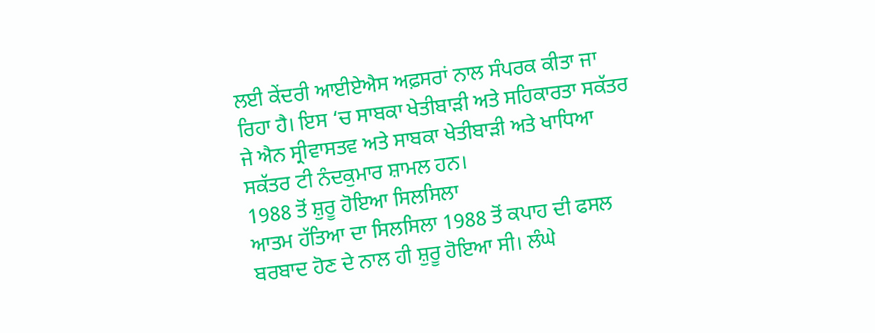ਲਈ ਕੇਂਦਰੀ ਆਈਏਐਸ ਅਫ਼ਸਰਾਂ ਨਾਲ ਸੰਪਰਕ ਕੀਤਾ ਜਾ ਰਿਹਾ ਹੈ। ਇਸ ‘ਚ ਸਾਬਕਾ ਖੇਤੀਬਾੜੀ ਅਤੇ ਸਹਿਕਾਰਤਾ ਸਕੱਤਰ ਜੇ ਐਨ ਸ੍ਰੀਵਾਸਤਵ ਅਤੇ ਸਾਬਕਾ ਖੇਤੀਬਾੜੀ ਅਤੇ ਖਾਧਿਆ ਸਕੱਤਰ ਟੀ ਨੰਦਕੁਮਾਰ ਸ਼ਾਮਲ ਹਨ।
1988 ਤੋਂ ਸ਼ੁਰੂ ਹੋਇਆ ਸਿਲਸਿਲਾ
ਆਤਮ ਹੱਤਿਆ ਦਾ ਸਿਲਸਿਲਾ 1988 ਤੋਂ ਕਪਾਹ ਦੀ ਫਸਲ ਬਰਬਾਦ ਹੋਣ ਦੇ ਨਾਲ ਹੀ ਸ਼ੁਰੂ ਹੋਇਆ ਸੀ। ਲੰਘੇ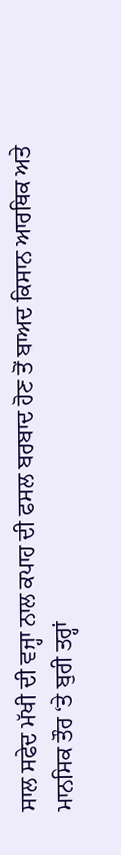ਸਾਲ ਸਫੇਦ ਮੱਖੀ ਦੀ ਵਜ੍ਹਾ ਨਾਲ ਕਪਾਹ ਦੀ ਫਸਲ ਬਰਬਾਦ ਹੋਣ ਤੋਂ ਬਾਅਦ ਕਿਸਾਨ ਆਰਥਿਕ ਅਤੇ ਮਾਨਸਿਕ ਤੌਰ ‘ਤੇ ਬੁਰੀ ਤਰ੍ਹਾਂ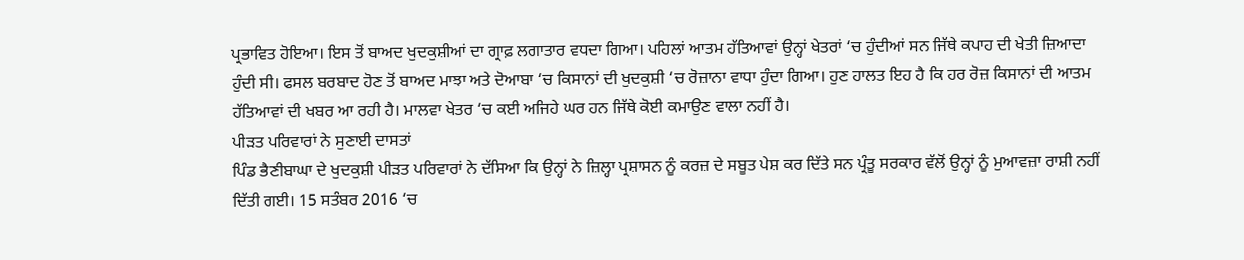ਪ੍ਰਭਾਵਿਤ ਹੋਇਆ। ਇਸ ਤੋਂ ਬਾਅਦ ਖੁਦਕੁਸ਼ੀਆਂ ਦਾ ਗ੍ਰਾਫ਼ ਲਗਾਤਾਰ ਵਧਦਾ ਗਿਆ। ਪਹਿਲਾਂ ਆਤਮ ਹੱਤਿਆਵਾਂ ਉਨ੍ਹਾਂ ਖੇਤਰਾਂ ‘ਚ ਹੁੰਦੀਆਂ ਸਨ ਜਿੱਥੇ ਕਪਾਹ ਦੀ ਖੇਤੀ ਜ਼ਿਆਦਾ ਹੁੰਦੀ ਸੀ। ਫਸਲ ਬਰਬਾਦ ਹੋਣ ਤੋਂ ਬਾਅਦ ਮਾਝਾ ਅਤੇ ਦੋਆਬਾ ‘ਚ ਕਿਸਾਨਾਂ ਦੀ ਖੁਦਕੁਸ਼ੀ ‘ਚ ਰੋਜ਼ਾਨਾ ਵਾਧਾ ਹੁੰਦਾ ਗਿਆ। ਹੁਣ ਹਾਲਤ ਇਹ ਹੈ ਕਿ ਹਰ ਰੋਜ਼ ਕਿਸਾਨਾਂ ਦੀ ਆਤਮ ਹੱਤਿਆਵਾਂ ਦੀ ਖਬਰ ਆ ਰਹੀ ਹੈ। ਮਾਲਵਾ ਖੇਤਰ ‘ਚ ਕਈ ਅਜਿਹੇ ਘਰ ਹਨ ਜਿੱਥੇ ਕੋਈ ਕਮਾਉਣ ਵਾਲਾ ਨਹੀਂ ਹੈ।
ਪੀੜਤ ਪਰਿਵਾਰਾਂ ਨੇ ਸੁਣਾਈ ਦਾਸਤਾਂ
ਪਿੰਡ ਭੈਣੀਬਾਘਾ ਦੇ ਖੁਦਕੁਸ਼ੀ ਪੀੜਤ ਪਰਿਵਾਰਾਂ ਨੇ ਦੱਸਿਆ ਕਿ ਉਨ੍ਹਾਂ ਨੇ ਜ਼ਿਲ੍ਹਾ ਪ੍ਰਸ਼ਾਸਨ ਨੂੰ ਕਰਜ਼ ਦੇ ਸਬੂਤ ਪੇਸ਼ ਕਰ ਦਿੱਤੇ ਸਨ ਪ੍ਰੰਤੂ ਸਰਕਾਰ ਵੱਲੋਂ ਉਨ੍ਹਾਂ ਨੂੰ ਮੁਆਵਜ਼ਾ ਰਾਸ਼ੀ ਨਹੀਂ ਦਿੱਤੀ ਗਈ। 15 ਸਤੰਬਰ 2016 ‘ਚ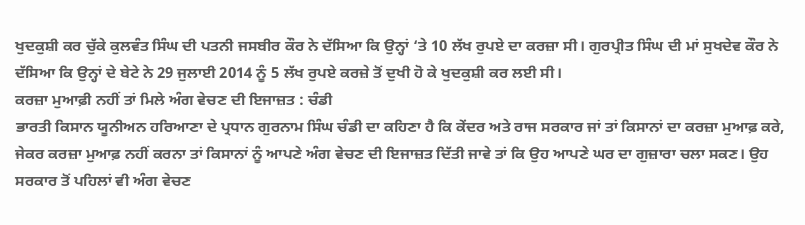ਖੁਦਕੁਸ਼ੀ ਕਰ ਚੁੱਕੇ ਕੁਲਵੰਤ ਸਿੰਘ ਦੀ ਪਤਨੀ ਜਸਬੀਰ ਕੌਰ ਨੇ ਦੱਸਿਆ ਕਿ ਉਨ੍ਹਾਂ ‘ਤੇ 10 ਲੱਖ ਰੁਪਏ ਦਾ ਕਰਜ਼ਾ ਸੀ। ਗੁਰਪ੍ਰੀਤ ਸਿੰਘ ਦੀ ਮਾਂ ਸੁਖਦੇਵ ਕੌਰ ਨੇ ਦੱਸਿਆ ਕਿ ਉਨ੍ਹਾਂ ਦੇ ਬੇਟੇ ਨੇ 29 ਜੁਲਾਈ 2014 ਨੂੰ 5 ਲੱਖ ਰੁਪਏ ਕਰਜ਼ੇ ਤੋਂ ਦੁਖੀ ਹੋ ਕੇ ਖੁਦਕੁਸ਼ੀ ਕਰ ਲਈ ਸੀ।
ਕਰਜ਼ਾ ਮੁਆਫ਼ੀ ਨਹੀਂ ਤਾਂ ਮਿਲੇ ਅੰਗ ਵੇਚਣ ਦੀ ਇਜਾਜ਼ਤ : ਚੰਡੀ
ਭਾਰਤੀ ਕਿਸਾਨ ਯੂਨੀਅਨ ਹਰਿਆਣਾ ਦੇ ਪ੍ਰਧਾਨ ਗੁਰਨਾਮ ਸਿੰਘ ਚੰਡੀ ਦਾ ਕਹਿਣਾ ਹੈ ਕਿ ਕੇਂਦਰ ਅਤੇ ਰਾਜ ਸਰਕਾਰ ਜਾਂ ਤਾਂ ਕਿਸਾਨਾਂ ਦਾ ਕਰਜ਼ਾ ਮੁਆਫ਼ ਕਰੇ, ਜੇਕਰ ਕਰਜ਼ਾ ਮੁਆਫ਼ ਨਹੀਂ ਕਰਨਾ ਤਾਂ ਕਿਸਾਨਾਂ ਨੂੰ ਆਪਣੇ ਅੰਗ ਵੇਚਣ ਦੀ ਇਜਾਜ਼ਤ ਦਿੱਤੀ ਜਾਵੇ ਤਾਂ ਕਿ ਉਹ ਆਪਣੇ ਘਰ ਦਾ ਗੁਜ਼ਾਰਾ ਚਲਾ ਸਕਣ। ਉਹ ਸਰਕਾਰ ਤੋਂ ਪਹਿਲਾਂ ਵੀ ਅੰਗ ਵੇਚਣ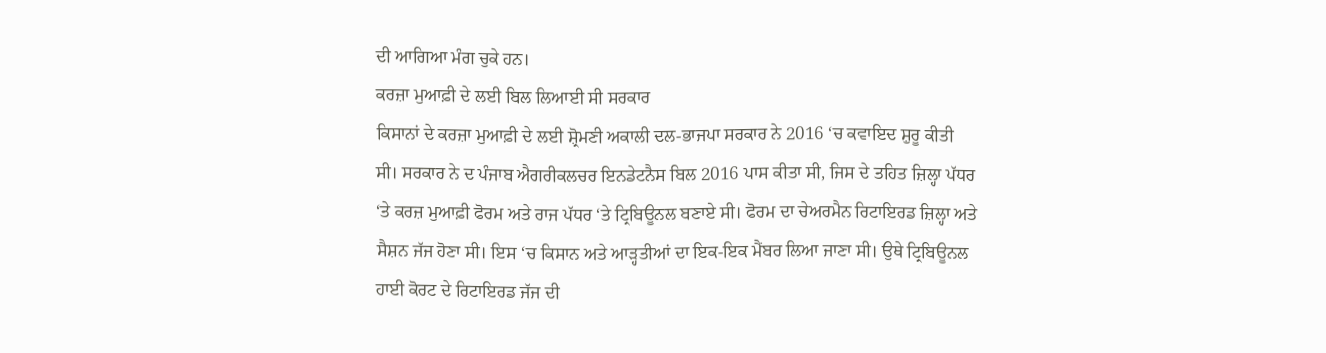ਦੀ ਆਗਿਆ ਮੰਗ ਚੁਕੇ ਹਨ।
ਕਰਜ਼ਾ ਮੁਆਫ਼ੀ ਦੇ ਲਈ ਬਿਲ ਲਿਆਈ ਸੀ ਸਰਕਾਰ
ਕਿਸਾਨਾਂ ਦੇ ਕਰਜ਼ਾ ਮੁਆਫ਼ੀ ਦੇ ਲਈ ਸ਼੍ਰੋਮਣੀ ਅਕਾਲੀ ਦਲ-ਭਾਜਪਾ ਸਰਕਾਰ ਨੇ 2016 ‘ਚ ਕਵਾਇਦ ਸ਼ੁਰੂ ਕੀਤੀ ਸੀ। ਸਰਕਾਰ ਨੇ ਦ ਪੰਜਾਬ ਐਗਰੀਕਲਚਰ ਇਨਡੇਟਨੈਸ ਬਿਲ 2016 ਪਾਸ ਕੀਤਾ ਸੀ, ਜਿਸ ਦੇ ਤਹਿਤ ਜ਼ਿਲ੍ਹਾ ਪੱਧਰ ‘ਤੇ ਕਰਜ਼ ਮੁਆਫ਼ੀ ਫੋਰਮ ਅਤੇ ਰਾਜ ਪੱਧਰ ‘ਤੇ ਟ੍ਰਿਬਿਊਨਲ ਬਣਾਏ ਸੀ। ਫੋਰਮ ਦਾ ਚੇਅਰਮੈਨ ਰਿਟਾਇਰਡ ਜ਼ਿਲ੍ਹਾ ਅਤੇ ਸੈਸ਼ਨ ਜੱਜ ਹੋਣਾ ਸੀ। ਇਸ ‘ਚ ਕਿਸਾਨ ਅਤੇ ਆੜ੍ਹਤੀਆਂ ਦਾ ਇਕ-ਇਕ ਮੈਂਬਰ ਲਿਆ ਜਾਣਾ ਸੀ। ਉਥੇ ਟ੍ਰਿਬਿਊਨਲ ਹਾਈ ਕੋਰਟ ਦੇ ਰਿਟਾਇਰਡ ਜੱਜ ਦੀ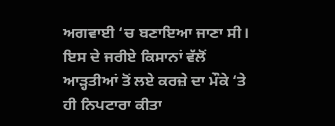ਅਗਵਾਈ ‘ਚ ਬਣਾਇਆ ਜਾਣਾ ਸੀ। ਇਸ ਦੇ ਜਰੀਏ ਕਿਸਾਨਾਂ ਵੱਲੋਂ ਆੜ੍ਹਤੀਆਂ ਤੋਂ ਲਏ ਕਰਜ਼ੇ ਦਾ ਮੌਕੇ ‘ਤੇ ਹੀ ਨਿਪਟਾਰਾ ਕੀਤਾ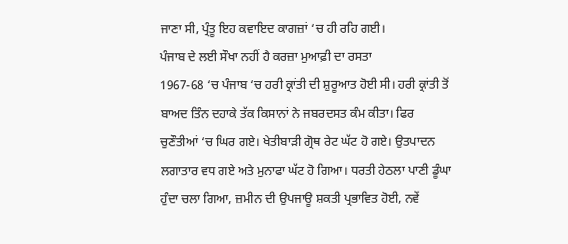ਜਾਣਾ ਸੀ, ਪ੍ਰੰਤੂ ਇਹ ਕਵਾਇਦ ਕਾਗਜ਼ਾਂ ‘ਚ ਹੀ ਰਹਿ ਗਈ।
ਪੰਜਾਬ ਦੇ ਲਈ ਸੌਖਾ ਨਹੀਂ ਹੈ ਕਰਜ਼ਾ ਮੁਆਫ਼ੀ ਦਾ ਰਸਤਾ
1967-68 ‘ਚ ਪੰਜਾਬ ‘ਚ ਹਰੀ ਕ੍ਰਾਂਤੀ ਦੀ ਸ਼ੁਰੂਆਤ ਹੋਈ ਸੀ। ਹਰੀ ਕ੍ਰਾਂਤੀ ਤੋਂ ਬਾਅਦ ਤਿੰਨ ਦਹਾਕੇ ਤੱਕ ਕਿਸਾਨਾਂ ਨੇ ਜਬਰਦਸਤ ਕੰਮ ਕੀਤਾ। ਫਿਰ ਚੁਣੌਤੀਆਂ ‘ਚ ਘਿਰ ਗਏ। ਖੇਤੀਬਾੜੀ ਗ੍ਰੋਥ ਰੇਟ ਘੱਟ ਹੋ ਗਏ। ਉਤਪਾਦਨ ਲਗਾਤਾਰ ਵਧ ਗਏ ਅਤੇ ਮੁਨਾਫਾ ਘੱਟ ਹੋ ਗਿਆ। ਧਰਤੀ ਹੇਠਲਾ ਪਾਣੀ ਡੂੰਘਾ ਹੁੰਦਾ ਚਲਾ ਗਿਆ, ਜ਼ਮੀਨ ਦੀ ਉਪਜਾਊ ਸ਼ਕਤੀ ਪ੍ਰਭਾਵਿਤ ਹੋਈ, ਨਵੇਂ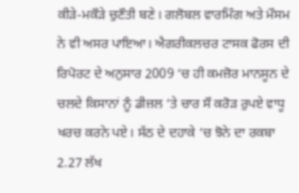ਕੀੜੇ-ਮਕੌੜੇ ਚੁਣੌਤੀ ਬਣੇ। ਗਲੋਬਲ ਵਾਰਮਿੰਗ ਅਤੇ ਮੌਸਮ ਨੇ ਵੀ ਅਸਰ ਪਾਇਆ। ਐਗਰੀਕਲਚਰ ਟਾਸਕ ਫੋਰਸ ਦੀ ਰਿਪੋਰਟ ਦੇ ਅਨੁਸਾਰ 2009 ‘ਚ ਹੀ ਕਮਜ਼ੋਰ ਮਾਨਸੂਨ ਦੇ ਚਲਦੇ ਕਿਸਾਨਾਂ ਨੂੰ ਡੀਜ਼ਲ ‘ਤੇ ਚਾਰ ਸੌ ਕਰੋੜ ਰੁਪਏ ਵਾਧੂ ਖਰਚ ਕਰਨੇ ਪਏ। ਸੱਠ ਦੇ ਦਹਾਕੇ ‘ਚ ਝੋਨੇ ਦਾ ਰਕਬਾ 2.27 ਲੱਖ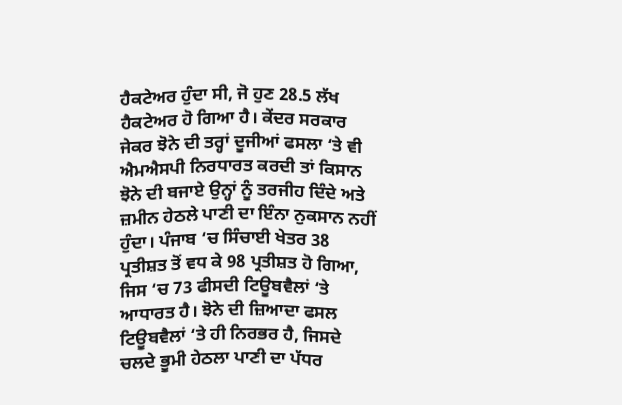ਹੈਕਟੇਅਰ ਹੁੰਦਾ ਸੀ, ਜੋ ਹੁਣ 28.5 ਲੱਖ ਹੈਕਟੇਅਰ ਹੋ ਗਿਆ ਹੈ। ਕੇਂਦਰ ਸਰਕਾਰ ਜੇਕਰ ਝੋਨੇ ਦੀ ਤਰ੍ਹਾਂ ਦੂਜੀਆਂ ਫਸਲਾ ‘ਤੇ ਵੀ ਐਮਐਸਪੀ ਨਿਰਧਾਰਤ ਕਰਦੀ ਤਾਂ ਕਿਸਾਨ ਝੋਨੇ ਦੀ ਬਜਾਏ ਉਨ੍ਹਾਂ ਨੂੰ ਤਰਜੀਹ ਦਿੰਦੇ ਅਤੇ ਜ਼ਮੀਨ ਹੇਠਲੇ ਪਾਣੀ ਦਾ ਇੰਨਾ ਨੁਕਸਾਨ ਨਹੀਂ ਹੁੰਦਾ। ਪੰਜਾਬ ‘ਚ ਸਿੰਚਾਈ ਖੇਤਰ 38 ਪ੍ਰਤੀਸ਼ਤ ਤੋਂ ਵਧ ਕੇ 98 ਪ੍ਰਤੀਸ਼ਤ ਹੋ ਗਿਆ, ਜਿਸ ‘ਚ 73 ਫੀਸਦੀ ਟਿਊਬਵੈਲਾਂ ‘ਤੇ ਆਧਾਰਤ ਹੈ। ਝੋਨੇ ਦੀ ਜ਼ਿਆਦਾ ਫਸਲ ਟਿਊਬਵੈਲਾਂ ‘ਤੇ ਹੀ ਨਿਰਭਰ ਹੈ, ਜਿਸਦੇ ਚਲਦੇ ਭੂਮੀ ਹੇਠਲਾ ਪਾਣੀ ਦਾ ਪੱਧਰ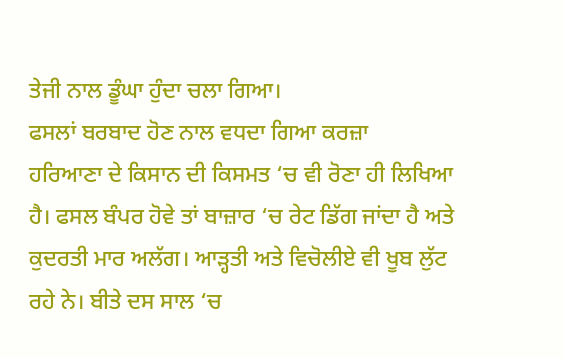ਤੇਜੀ ਨਾਲ ਡੂੰਘਾ ਹੁੰਦਾ ਚਲਾ ਗਿਆ।
ਫਸਲਾਂ ਬਰਬਾਦ ਹੋਣ ਨਾਲ ਵਧਦਾ ਗਿਆ ਕਰਜ਼ਾ
ਹਰਿਆਣਾ ਦੇ ਕਿਸਾਨ ਦੀ ਕਿਸਮਤ ‘ਚ ਵੀ ਰੋਣਾ ਹੀ ਲਿਖਿਆ ਹੈ। ਫਸਲ ਬੰਪਰ ਹੋਵੇ ਤਾਂ ਬਾਜ਼ਾਰ ‘ਚ ਰੇਟ ਡਿੱਗ ਜਾਂਦਾ ਹੈ ਅਤੇ ਕੁਦਰਤੀ ਮਾਰ ਅਲੱਗ। ਆੜ੍ਹਤੀ ਅਤੇ ਵਿਚੋਲੀਏ ਵੀ ਖੂਬ ਲੁੱਟ ਰਹੇ ਨੇ। ਬੀਤੇ ਦਸ ਸਾਲ ‘ਚ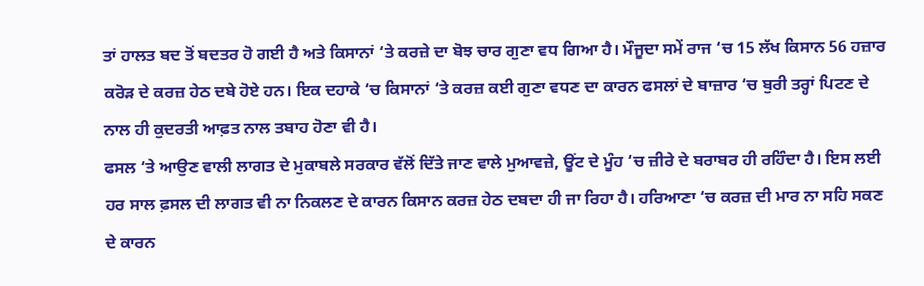ਤਾਂ ਹਾਲਤ ਬਦ ਤੋਂ ਬਦਤਰ ਹੋ ਗਈ ਹੈ ਅਤੇ ਕਿਸਾਨਾਂ ‘ਤੇ ਕਰਜ਼ੇ ਦਾ ਬੋਝ ਚਾਰ ਗੁਣਾ ਵਧ ਗਿਆ ਹੈ। ਮੌਜੂਦਾ ਸਮੇਂ ਰਾਜ ‘ਚ 15 ਲੱਖ ਕਿਸਾਨ 56 ਹਜ਼ਾਰ ਕਰੋੜ ਦੇ ਕਰਜ਼ ਹੇਠ ਦਬੇ ਹੋਏ ਹਨ। ਇਕ ਦਹਾਕੇ ‘ਚ ਕਿਸਾਨਾਂ ‘ਤੇ ਕਰਜ਼ ਕਈ ਗੁਣਾ ਵਧਣ ਦਾ ਕਾਰਨ ਫਸਲਾਂ ਦੇ ਬਾਜ਼ਾਰ ‘ਚ ਬੁਰੀ ਤਰ੍ਹਾਂ ਪਿਟਣ ਦੇ ਨਾਲ ਹੀ ਕੁਦਰਤੀ ਆਫ਼ਤ ਨਾਲ ਤਬਾਹ ਹੋਣਾ ਵੀ ਹੈ।
ਫਸਲ ‘ਤੇ ਆਉਣ ਵਾਲੀ ਲਾਗਤ ਦੇ ਮੁਕਾਬਲੇ ਸਰਕਾਰ ਵੱਲੋਂ ਦਿੱਤੇ ਜਾਣ ਵਾਲੇ ਮੁਆਵਜ਼ੇ, ਊਂਟ ਦੇ ਮੂੰਹ ‘ਚ ਜ਼ੀਰੇ ਦੇ ਬਰਾਬਰ ਹੀ ਰਹਿੰਦਾ ਹੈ। ਇਸ ਲਈ ਹਰ ਸਾਲ ਫ਼ਸਲ ਦੀ ਲਾਗਤ ਵੀ ਨਾ ਨਿਕਲਣ ਦੇ ਕਾਰਨ ਕਿਸਾਨ ਕਰਜ਼ ਹੇਠ ਦਬਦਾ ਹੀ ਜਾ ਰਿਹਾ ਹੈ। ਹਰਿਆਣਾ ‘ਚ ਕਰਜ਼ ਦੀ ਮਾਰ ਨਾ ਸਹਿ ਸਕਣ ਦੇ ਕਾਰਨ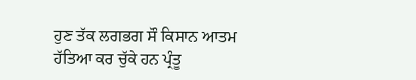ਹੁਣ ਤੱਕ ਲਗਭਗ ਸੌ ਕਿਸਾਨ ਆਤਮ ਹੱਤਿਆ ਕਰ ਚੁੱਕੇ ਹਨ ਪ੍ਰੰਤੂ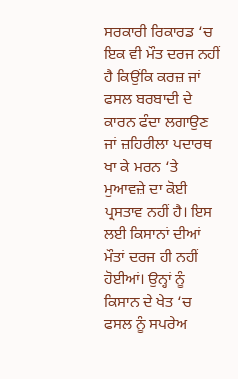ਸਰਕਾਰੀ ਰਿਕਾਰਡ ‘ਚ ਇਕ ਵੀ ਮੌਤ ਦਰਜ ਨਹੀਂ ਹੈ ਕਿਉਂਕਿ ਕਰਜ਼ ਜਾਂ ਫਸਲ ਬਰਬਾਦੀ ਦੇ ਕਾਰਨ ਫੰਦਾ ਲਗਾਉਣ ਜਾਂ ਜ਼ਹਿਰੀਲਾ ਪਦਾਰਥ ਖਾ ਕੇ ਮਰਨ ‘ਤੇ ਮੁਆਵਜ਼ੇ ਦਾ ਕੋਈ ਪ੍ਰਸਤਾਵ ਨਹੀਂ ਹੈ। ਇਸ ਲਈ ਕਿਸਾਨਾਂ ਦੀਆਂ ਮੌਤਾਂ ਦਰਜ ਹੀ ਨਹੀਂ ਹੋਈਆਂ। ਉਨ੍ਹਾਂ ਨੂੰ ਕਿਸਾਨ ਦੇ ਖੇਤ ‘ਚ ਫਸਲ ਨੂੰ ਸਪਰੇਅ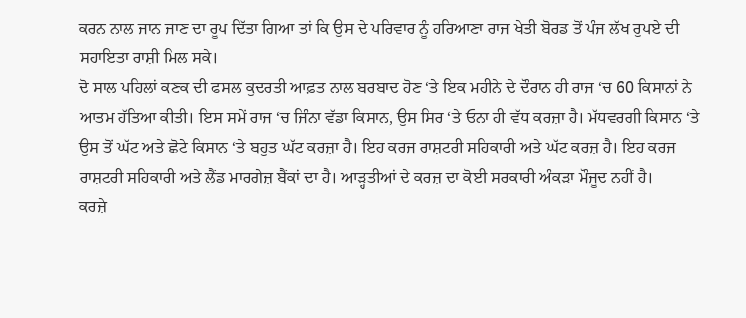ਕਰਨ ਨਾਲ ਜਾਨ ਜਾਣ ਦਾ ਰੂਪ ਦਿੱਤਾ ਗਿਆ ਤਾਂ ਕਿ ਉਸ ਦੇ ਪਰਿਵਾਰ ਨੂੰ ਹਰਿਆਣਾ ਰਾਜ ਖੇਤੀ ਬੋਰਡ ਤੋਂ ਪੰਜ ਲੱਖ ਰੁਪਏ ਦੀ ਸਹਾਇਤਾ ਰਾਸ਼ੀ ਮਿਲ ਸਕੇ।
ਦੋ ਸਾਲ ਪਹਿਲਾਂ ਕਣਕ ਦੀ ਫਸਲ ਕੁਦਰਤੀ ਆਫ਼ਤ ਨਾਲ ਬਰਬਾਦ ਹੋਣ ‘ਤੇ ਇਕ ਮਹੀਨੇ ਦੇ ਦੌਰਾਨ ਹੀ ਰਾਜ ‘ਚ 60 ਕਿਸਾਨਾਂ ਨੇ ਆਤਮ ਹੱਤਿਆ ਕੀਤੀ। ਇਸ ਸਮੇਂ ਰਾਜ ‘ਚ ਜਿੰਨਾ ਵੱਡਾ ਕਿਸਾਨ, ਉਸ ਸਿਰ ‘ਤੇ ਓਨਾ ਹੀ ਵੱਧ ਕਰਜ਼ਾ ਹੈ। ਮੱਧਵਰਗੀ ਕਿਸਾਨ ‘ਤੇ ਉਸ ਤੋਂ ਘੱਟ ਅਤੇ ਛੋਟੇ ਕਿਸਾਨ ‘ਤੇ ਬਹੁਤ ਘੱਟ ਕਰਜ਼ਾ ਹੈ। ਇਹ ਕਰਜ ਰਾਸ਼ਟਰੀ ਸਹਿਕਾਰੀ ਅਤੇ ਘੱਟ ਕਰਜ਼ ਹੈ। ਇਹ ਕਰਜ ਰਾਸ਼ਟਰੀ ਸਹਿਕਾਰੀ ਅਤੇ ਲੈਂਡ ਮਾਰਗੇਜ਼ ਬੈਂਕਾਂ ਦਾ ਹੈ। ਆੜ੍ਹਤੀਆਂ ਦੇ ਕਰਜ਼ ਦਾ ਕੋਈ ਸਰਕਾਰੀ ਅੰਕੜਾ ਮੌਜੂਦ ਨਹੀਂ ਹੈ।
ਕਰਜ਼ੇ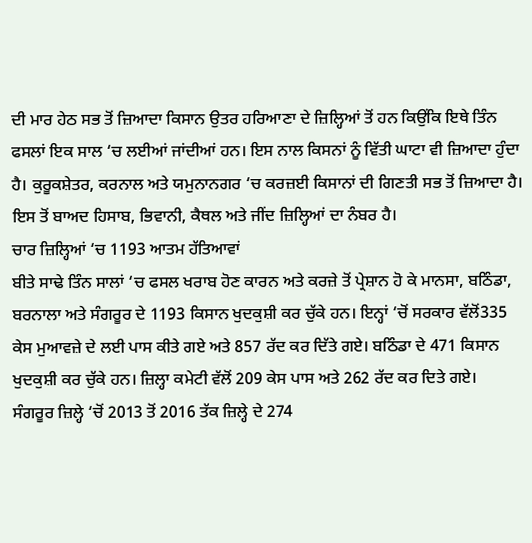ਦੀ ਮਾਰ ਹੇਠ ਸਭ ਤੋਂ ਜ਼ਿਆਦਾ ਕਿਸਾਨ ਉਤਰ ਹਰਿਆਣਾ ਦੇ ਜ਼ਿਲ੍ਹਿਆਂ ਤੋਂ ਹਨ ਕਿਉਂਕਿ ਇਥੇ ਤਿੰਨ ਫਸਲਾਂ ਇਕ ਸਾਲ ‘ਚ ਲਈਆਂ ਜਾਂਦੀਆਂ ਹਨ। ਇਸ ਨਾਲ ਕਿਸਨਾਂ ਨੂੰ ਵਿੱਤੀ ਘਾਟਾ ਵੀ ਜ਼ਿਆਦਾ ਹੁੰਦਾ ਹੈ। ਕੁਰੂਕਸ਼ੇਤਰ, ਕਰਨਾਲ ਅਤੇ ਯਮੁਨਾਨਗਰ ‘ਚ ਕਰਜ਼ਈ ਕਿਸਾਨਾਂ ਦੀ ਗਿਣਤੀ ਸਭ ਤੋਂ ਜ਼ਿਆਦਾ ਹੈ। ਇਸ ਤੋਂ ਬਾਅਦ ਹਿਸਾਬ, ਭਿਵਾਨੀ, ਕੈਥਲ ਅਤੇ ਜੀਂਦ ਜ਼ਿਲ੍ਹਿਆਂ ਦਾ ਨੰਬਰ ਹੈ।
ਚਾਰ ਜ਼ਿਲ੍ਹਿਆਂ ‘ਚ 1193 ਆਤਮ ਹੱਤਿਆਵਾਂ
ਬੀਤੇ ਸਾਢੇ ਤਿੰਨ ਸਾਲਾਂ ‘ਚ ਫਸਲ ਖਰਾਬ ਹੋਣ ਕਾਰਨ ਅਤੇ ਕਰਜ਼ੇ ਤੋਂ ਪ੍ਰੇਸ਼ਾਨ ਹੋ ਕੇ ਮਾਨਸਾ, ਬਠਿੰਡਾ, ਬਰਨਾਲਾ ਅਤੇ ਸੰਗਰੂਰ ਦੇ 1193 ਕਿਸਾਨ ਖੁਦਕੁਸ਼ੀ ਕਰ ਚੁੱਕੇ ਹਨ। ਇਨ੍ਹਾਂ ‘ਚੋਂ ਸਰਕਾਰ ਵੱਲੋਂ335 ਕੇਸ ਮੁਆਵਜ਼ੇ ਦੇ ਲਈ ਪਾਸ ਕੀਤੇ ਗਏ ਅਤੇ 857 ਰੱਦ ਕਰ ਦਿੱਤੇ ਗਏ। ਬਠਿੰਡਾ ਦੇ 471 ਕਿਸਾਨ ਖੁਦਕੁਸ਼ੀ ਕਰ ਚੁੱਕੇ ਹਨ। ਜ਼ਿਲ੍ਹਾ ਕਮੇਟੀ ਵੱਲੋਂ 209 ਕੇਸ ਪਾਸ ਅਤੇ 262 ਰੱਦ ਕਰ ਦਿਤੇ ਗਏ।
ਸੰਗਰੂਰ ਜ਼ਿਲ੍ਹੇ ‘ਚੋਂ 2013 ਤੋਂ 2016 ਤੱਕ ਜ਼ਿਲ੍ਹੇ ਦੇ 274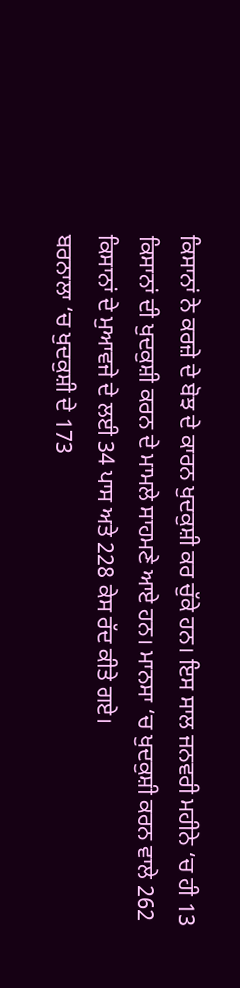ਕਿਸਾਨਾਂ ਨੇ ਕਰਜ਼ੇ ਦੇ ਬੋਝ ਦੇ ਕਾਰਨ ਖੁਦਕੁਸ਼ੀ ਕਰ ਚੁੱਕੇ ਹਨ। ਇਸ ਸਾਲ ਜਨਵਰੀ ਮਹੀਨੇ ‘ਚ ਹੀ 13 ਕਿਸਾਨਾਂ ਦੀ ਖੁਦਕੁਸ਼ੀ ਕਰਨ ਦੇ ਮਾਮਲੇ ਸਾਹਮਣੇ ਆਏ ਹਨ। ਮਾਨਸਾ ‘ਚ ਖੁਦਕੁਸ਼ੀ ਕਰਨ ਵਾਲੇ 262 ਕਿਸਾਨਾਂ ਦੇ ਮੁਆਵਜੇ ਦੇ ਲਈ 34 ਪਾਸ ਅਤੇ 228 ਕੇਸ ਰੱਦ ਕੀਤੇ ਗਏ।
ਬਰਨਾਲਾ ‘ਚ ਖੁਦਕੁਸ਼ੀ ਦੇ 173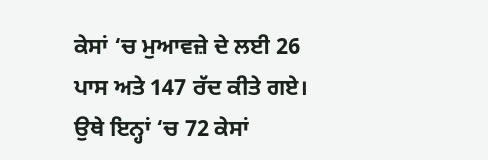ਕੇਸਾਂ ‘ਚ ਮੁਆਵਜ਼ੇ ਦੇ ਲਈ 26 ਪਾਸ ਅਤੇ 147 ਰੱਦ ਕੀਤੇ ਗਏ। ਉਥੇ ਇਨ੍ਹਾਂ ‘ਚ 72 ਕੇਸਾਂ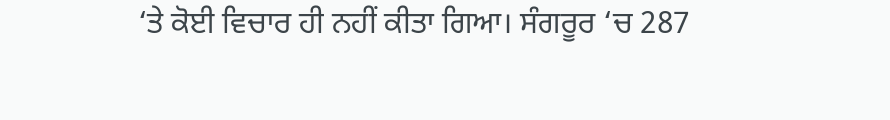‘ਤੇ ਕੋਈ ਵਿਚਾਰ ਹੀ ਨਹੀਂ ਕੀਤਾ ਗਿਆ। ਸੰਗਰੂਰ ‘ਚ 287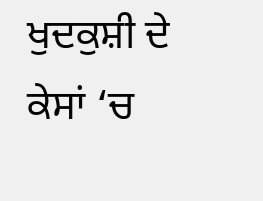ਖੁਦਕੁਸ਼ੀ ਦੇ ਕੇਸਾਂ ‘ਚ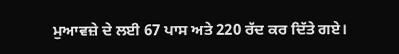ਮੁਆਵਜ਼ੇ ਦੇ ਲਈ 67 ਪਾਸ ਅਤੇ 220 ਰੱਦ ਕਰ ਦਿੱਤੇ ਗਏ।